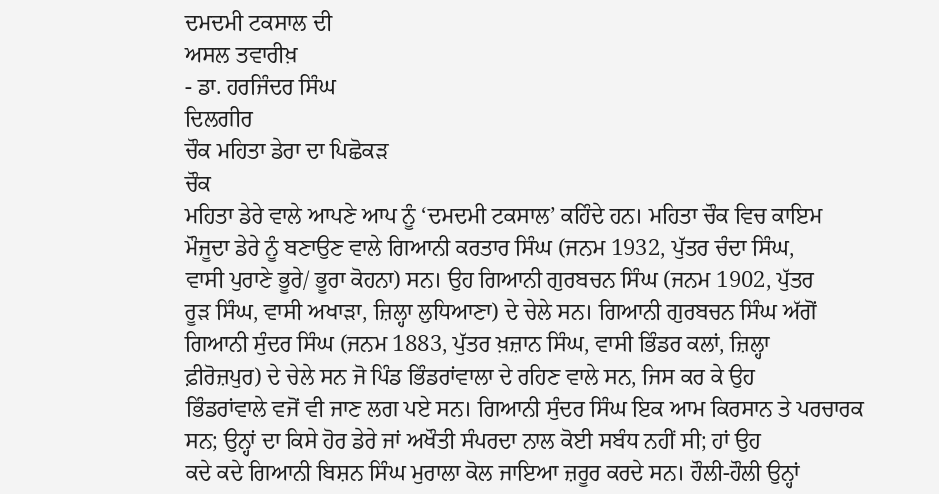ਦਮਦਮੀ ਟਕਸਾਲ ਦੀ
ਅਸਲ ਤਵਾਰੀਖ਼
- ਡਾ. ਹਰਜਿੰਦਰ ਸਿੰਘ
ਦਿਲਗੀਰ
ਚੌਕ ਮਹਿਤਾ ਡੇਰਾ ਦਾ ਪਿਛੋਕੜ
ਚੌਕ
ਮਹਿਤਾ ਡੇਰੇ ਵਾਲੇ ਆਪਣੇ ਆਪ ਨੂੰ ‘ਦਮਦਮੀ ਟਕਸਾਲ’ ਕਹਿੰਦੇ ਹਨ। ਮਹਿਤਾ ਚੌਕ ਵਿਚ ਕਾਇਮ
ਮੌਜੂਦਾ ਡੇਰੇ ਨੂੰ ਬਣਾਉਣ ਵਾਲੇ ਗਿਆਨੀ ਕਰਤਾਰ ਸਿੰਘ (ਜਨਮ 1932, ਪੁੱਤਰ ਚੰਦਾ ਸਿੰਘ,
ਵਾਸੀ ਪੁਰਾਣੇ ਭੂਰੇ/ ਭੂਰਾ ਕੋਹਨਾ) ਸਨ। ਉਹ ਗਿਆਨੀ ਗੁਰਬਚਨ ਸਿੰਘ (ਜਨਮ 1902, ਪੁੱਤਰ
ਰੂੜ ਸਿੰਘ, ਵਾਸੀ ਅਖਾੜਾ, ਜ਼ਿਲ੍ਹਾ ਲੁਧਿਆਣਾ) ਦੇ ਚੇਲੇ ਸਨ। ਗਿਆਨੀ ਗੁਰਬਚਨ ਸਿੰਘ ਅੱਗੋਂ
ਗਿਆਨੀ ਸੁੰਦਰ ਸਿੰਘ (ਜਨਮ 1883, ਪੁੱਤਰ ਖ਼ਜ਼ਾਨ ਸਿੰਘ, ਵਾਸੀ ਭਿੰਡਰ ਕਲਾਂ, ਜ਼ਿਲ੍ਹਾ
ਫ਼ੀਰੋਜ਼ਪੁਰ) ਦੇ ਚੇਲੇ ਸਨ ਜੋ ਪਿੰਡ ਭਿੰਡਰਾਂਵਾਲਾ ਦੇ ਰਹਿਣ ਵਾਲੇ ਸਨ, ਜਿਸ ਕਰ ਕੇ ਉਹ
ਭਿੰਡਰਾਂਵਾਲੇ ਵਜੋਂ ਵੀ ਜਾਣ ਲਗ ਪਏ ਸਨ। ਗਿਆਨੀ ਸੁੰਦਰ ਸਿੰਘ ਇਕ ਆਮ ਕਿਰਸਾਨ ਤੇ ਪਰਚਾਰਕ
ਸਨ; ਉਨ੍ਹਾਂ ਦਾ ਕਿਸੇ ਹੋਰ ਡੇਰੇ ਜਾਂ ਅਖੌਤੀ ਸੰਪਰਦਾ ਨਾਲ ਕੋਈ ਸਬੰਧ ਨਹੀਂ ਸੀ; ਹਾਂ ਉਹ
ਕਦੇ ਕਦੇ ਗਿਆਨੀ ਬਿਸ਼ਨ ਸਿੰਘ ਮੁਰਾਲਾ ਕੋਲ ਜਾਇਆ ਜ਼ਰੂਰ ਕਰਦੇ ਸਨ। ਹੌਲੀ-ਹੌਲੀ ਉਨ੍ਹਾਂ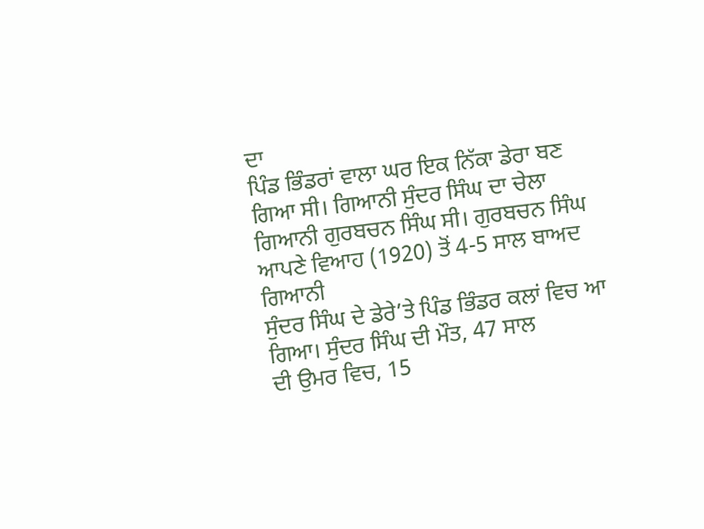ਦਾ
ਪਿੰਡ ਭਿੰਡਰਾਂ ਵਾਲਾ ਘਰ ਇਕ ਨਿੱਕਾ ਡੇਰਾ ਬਣ ਗਿਆ ਸੀ। ਗਿਆਨੀ ਸੁੰਦਰ ਸਿੰਘ ਦਾ ਚੇਲਾ
ਗਿਆਨੀ ਗੁਰਬਚਨ ਸਿੰਘ ਸੀ। ਗੁਰਬਚਨ ਸਿੰਘ ਆਪਣੇ ਵਿਆਹ (1920) ਤੋਂ 4-5 ਸਾਲ ਬਾਅਦ ਗਿਆਨੀ
ਸੁੰਦਰ ਸਿੰਘ ਦੇ ਡੇਰੇ’ਤੇ ਪਿੰਡ ਭਿੰਡਰ ਕਲਾਂ ਵਿਚ ਆ ਗਿਆ। ਸੁੰਦਰ ਸਿੰਘ ਦੀ ਮੌਤ, 47 ਸਾਲ
ਦੀ ਉਮਰ ਵਿਚ, 15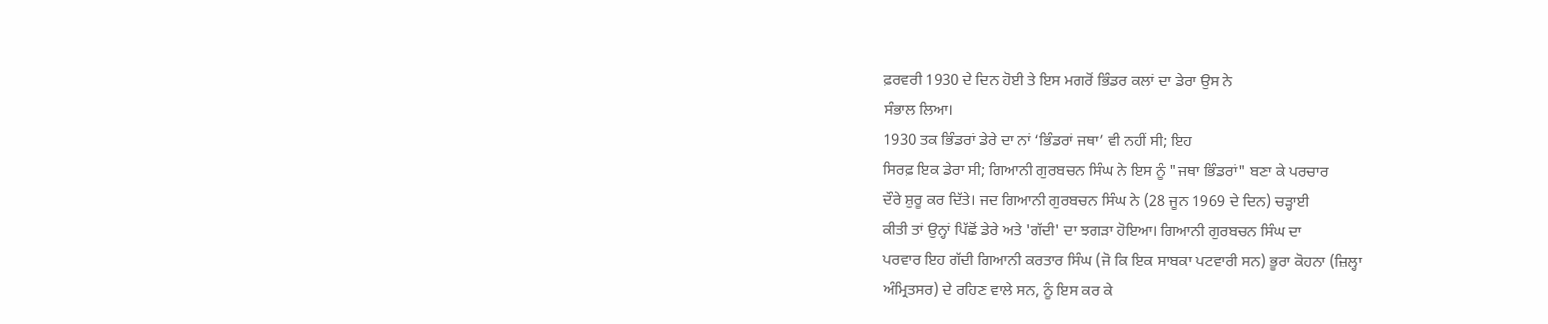ਫ਼ਰਵਰੀ 1930 ਦੇ ਦਿਨ ਹੋਈ ਤੇ ਇਸ ਮਗਰੋਂ ਭਿੰਡਰ ਕਲਾਂ ਦਾ ਡੇਰਾ ਉਸ ਨੇ
ਸੰਭਾਲ ਲਿਆ।
1930 ਤਕ ਭਿੰਡਰਾਂ ਡੇਰੇ ਦਾ ਨਾਂ ‘ਭਿੰਡਰਾਂ ਜਥਾ’ ਵੀ ਨਹੀਂ ਸੀ; ਇਹ
ਸਿਰਫ਼ ਇਕ ਡੇਰਾ ਸੀ; ਗਿਆਨੀ ਗੁਰਬਚਨ ਸਿੰਘ ਨੇ ਇਸ ਨੂੰ "ਜਥਾ ਭਿੰਡਰਾਂ" ਬਣਾ ਕੇ ਪਰਚਾਰ
ਦੌਰੇ ਸ਼ੁਰੂ ਕਰ ਦਿੱਤੇ। ਜਦ ਗਿਆਨੀ ਗੁਰਬਚਨ ਸਿੰਘ ਨੇ (28 ਜੂਨ 1969 ਦੇ ਦਿਨ) ਚੜ੍ਹਾਈ
ਕੀਤੀ ਤਾਂ ਉਨ੍ਹਾਂ ਪਿੱਛੋਂ ਡੇਰੇ ਅਤੇ 'ਗੱਦੀ' ਦਾ ਝਗੜਾ ਹੋਇਆ। ਗਿਆਨੀ ਗੁਰਬਚਨ ਸਿੰਘ ਦਾ
ਪਰਵਾਰ ਇਹ ਗੱਦੀ ਗਿਆਨੀ ਕਰਤਾਰ ਸਿੰਘ (ਜੋ ਕਿ ਇਕ ਸਾਬਕਾ ਪਟਵਾਰੀ ਸਨ) ਭੂਰਾ ਕੋਹਨਾ (ਜ਼ਿਲ੍ਹਾ
ਅੰਮ੍ਰਿਤਸਰ) ਦੇ ਰਹਿਣ ਵਾਲੇ ਸਨ, ਨੂੰ ਇਸ ਕਰ ਕੇ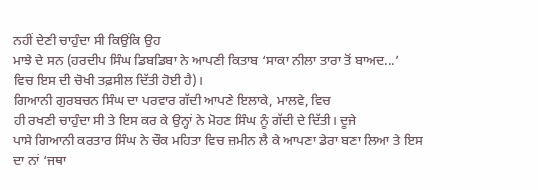ਨਹੀਂ ਦੇਣੀ ਚਾਹੁੰਦਾ ਸੀ ਕਿਉਂਕਿ ਉਹ
ਮਾਝੇ ਦੇ ਸਨ (ਹਰਦੀਪ ਸਿੰਘ ਡਿਬਡਿਬਾ ਨੇ ਆਪਣੀ ਕਿਤਾਬ ‘ਸਾਕਾ ਨੀਲਾ ਤਾਰਾ ਤੋਂ ਬਾਅਦ...’
ਵਿਚ ਇਸ ਦੀ ਚੋਖੀ ਤਫ਼ਸੀਲ ਦਿੱਤੀ ਹੋਈ ਹੈ)।
ਗਿਆਨੀ ਗੁਰਬਚਨ ਸਿੰਘ ਦਾ ਪਰਵਾਰ ਗੱਦੀ ਆਪਣੇ ਇਲਾਕੇ, ਮਾਲਵੇ, ਵਿਚ
ਹੀ ਰਖਣੀ ਚਾਹੁੰਦਾ ਸੀ ਤੇ ਇਸ ਕਰ ਕੇ ਉਨ੍ਹਾਂ ਨੇ ਮੋਹਣ ਸਿੰਘ ਨੂੰ ਗੱਦੀ ਦੇ ਦਿੱਤੀ। ਦੂਜੇ
ਪਾਸੇ ਗਿਆਨੀ ਕਰਤਾਰ ਸਿੰਘ ਨੇ ਚੌਕ ਮਹਿਤਾ ਵਿਚ ਜ਼ਮੀਨ ਲੈ ਕੇ ਆਪਣਾ ਡੇਰਾ ਬਣਾ ਲਿਆ ਤੇ ਇਸ
ਦਾ ਨਾਂ ‘ਜਥਾ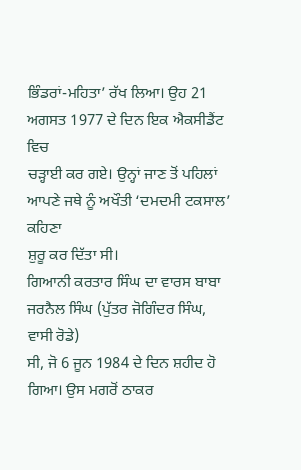ਭਿੰਡਰਾਂ-ਮਹਿਤਾ’ ਰੱਖ ਲਿਆ। ਉਹ 21 ਅਗਸਤ 1977 ਦੇ ਦਿਨ ਇਕ ਐਕਸੀਡੈਂਟ ਵਿਚ
ਚੜ੍ਹਾਈ ਕਰ ਗਏ। ਉਨ੍ਹਾਂ ਜਾਣ ਤੋਂ ਪਹਿਲਾਂ ਆਪਣੇ ਜਥੇ ਨੂੰ ਅਖੌਤੀ ‘ਦਮਦਮੀ ਟਕਸਾਲ’ ਕਹਿਣਾ
ਸ਼ੁਰੂ ਕਰ ਦਿੱਤਾ ਸੀ।
ਗਿਆਨੀ ਕਰਤਾਰ ਸਿੰਘ ਦਾ ਵਾਰਸ ਬਾਬਾ ਜਰਨੈਲ ਸਿੰਘ (ਪੁੱਤਰ ਜੋਗਿੰਦਰ ਸਿੰਘ, ਵਾਸੀ ਰੋਡੇ)
ਸੀ, ਜੋ 6 ਜੂਨ 1984 ਦੇ ਦਿਨ ਸ਼ਹੀਦ ਹੋ ਗਿਆ। ਉਸ ਮਗਰੋਂ ਠਾਕਰ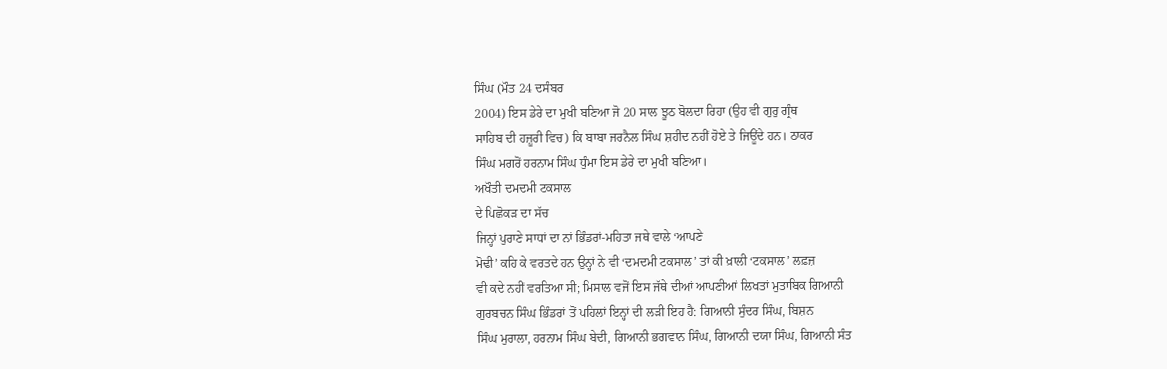ਸਿੰਘ (ਮੌਤ 24 ਦਸੰਬਰ
2004) ਇਸ ਡੇਰੇ ਦਾ ਮੁਖੀ ਬਣਿਆ ਜੋ 20 ਸਾਲ ਝੂਠ ਬੋਲਦਾ ਰਿਹਾ (ਉਹ ਵੀ ਗੁਰੁ ਗ੍ਰੰਥ
ਸਾਹਿਬ ਦੀ ਹਜ਼ੂਰੀ ਵਿਚ) ਕਿ ਬਾਬਾ ਜਰਨੈਲ ਸਿੰਘ ਸ਼ਹੀਦ ਨਹੀਂ ਹੋਏ ਤੇ ਜਿਊਂਦੇ ਹਨ। ਠਾਕਰ
ਸਿੰਘ ਮਗਰੋਂ ਹਰਨਾਮ ਸਿੰਘ ਧੁੰਮਾ ਇਸ ਡੇਰੇ ਦਾ ਮੁਖੀ ਬਣਿਆ।
ਅਖੌਤੀ ਦਮਦਮੀ ਟਕਸਾਲ
ਦੇ ਪਿਛੋਕੜ ਦਾ ਸੱਚ
ਜਿਨ੍ਹਾਂ ਪੁਰਾਣੇ ਸਾਧਾਂ ਦਾ ਨਾਂ ਭਿੰਡਰਾਂ-ਮਹਿਤਾ ਜਥੇ ਵਾਲੇ ‘ਆਪਣੇ
ਮੋਢੀ’ ਕਹਿ ਕੇ ਵਰਤਦੇ ਹਨ ਉਨ੍ਹਾਂ ਨੇ ਵੀ ‘ਦਮਦਮੀ ਟਕਸਾਲ’ ਤਾਂ ਕੀ ਖ਼ਾਲੀ ‘ਟਕਸਾਲ’ ਲਫ਼ਜ਼
ਵੀ ਕਦੇ ਨਹੀਂ ਵਰਤਿਆ ਸੀ; ਮਿਸਾਲ ਵਜੋਂ ਇਸ ਜੱਥੇ ਦੀਆਂ ਆਪਣੀਆਂ ਲਿਖਤਾਂ ਮੁਤਾਬਿਕ ਗਿਆਨੀ
ਗੁਰਬਚਨ ਸਿੰਘ ਭਿੰਡਰਾਂ ਤੋਂ ਪਹਿਲਾਂ ਇਨ੍ਹਾਂ ਦੀ ਲੜੀ ਇਹ ਹੈ: ਗਿਆਨੀ ਸੁੰਦਰ ਸਿੰਘ, ਬਿਸ਼ਨ
ਸਿੰਘ ਮੁਰਾਲਾ, ਹਰਨਾਮ ਸਿੰਘ ਬੇਦੀ, ਗਿਆਨੀ ਭਗਵਾਨ ਸਿੰਘ, ਗਿਆਨੀ ਦਯਾ ਸਿੰਘ, ਗਿਆਨੀ ਸੰਤ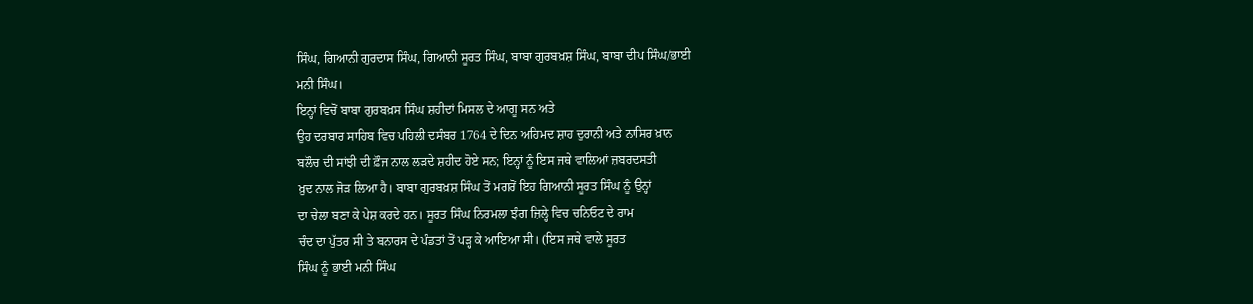ਸਿੰਘ, ਗਿਆਨੀ ਗੁਰਦਾਸ ਸਿੰਘ, ਗਿਆਨੀ ਸੂਰਤ ਸਿੰਘ, ਬਾਬਾ ਗੁਰਬਖ਼ਸ਼ ਸਿੰਘ, ਬਾਬਾ ਦੀਪ ਸਿੰਘ/ਭਾਈ
ਮਨੀ ਸਿੰਘ।
ਇਨ੍ਹਾਂ ਵਿਚੋਂ ਬਾਬਾ ਗੁਰਬਖ਼ਸ ਸਿੰਘ ਸ਼ਹੀਦਾਂ ਮਿਸਲ ਦੇ ਆਗੂ ਸਨ ਅਤੇ
ਉਹ ਦਰਬਾਰ ਸਾਹਿਬ ਵਿਚ ਪਹਿਲੀ ਦਸੰਬਰ 1764 ਦੇ ਦਿਨ ਅਹਿਮਦ ਸ਼ਾਹ ਦੁਰਾਨੀ ਅਤੇ ਨਾਸਿਰ ਖ਼ਾਨ
ਬਲੌਚ ਦੀ ਸਾਂਝੀ ਦੀ ਫ਼ੌਜ ਨਾਲ ਲੜਦੇ ਸ਼ਹੀਦ ਹੋਏ ਸਨ; ਇਨ੍ਹਾਂ ਨੂੰ ਇਸ ਜਥੇ ਵਾਲਿਆਂ ਜ਼ਬਰਦਸਤੀ
ਖ਼ੁਦ ਨਾਲ ਜੋੜ ਲਿਆ ਹੈ। ਬਾਬਾ ਗੁਰਬਖ਼ਸ਼ ਸਿੰਘ ਤੋਂ ਮਗਰੋਂ ਇਹ ਗਿਆਨੀ ਸੂਰਤ ਸਿੰਘ ਨੂੰ ਉਨ੍ਹਾਂ
ਦਾ ਚੇਲਾ ਬਣਾ ਕੇ ਪੇਸ਼ ਕਰਦੇ ਹਨ। ਸੂਰਤ ਸਿੰਘ ਨਿਰਮਲਾ ਝੰਗ ਜ਼ਿਲ੍ਹੇ ਵਿਚ ਚਨਿਓਟ ਦੇ ਰਾਮ
ਚੰਦ ਦਾ ਪੁੱਤਰ ਸੀ ਤੇ ਬਨਾਰਸ ਦੇ ਪੰਡਤਾਂ ਤੋਂ ਪੜ੍ਹ ਕੇ ਆਇਆ ਸੀ। (ਇਸ ਜਥੇ ਵਾਲੇ ਸੂਰਤ
ਸਿੰਘ ਨੂੰ ਭਾਈ ਮਨੀ ਸਿੰਘ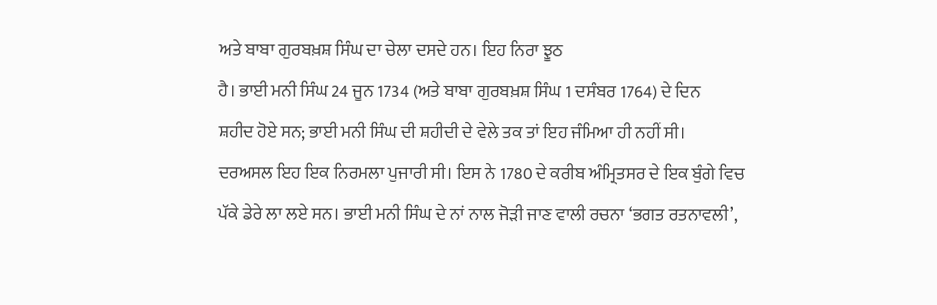ਅਤੇ ਬਾਬਾ ਗੁਰਬਖ਼ਸ਼ ਸਿੰਘ ਦਾ ਚੇਲਾ ਦਸਦੇ ਹਨ। ਇਹ ਨਿਰਾ ਝੂਠ
ਹੈ। ਭਾਈ ਮਨੀ ਸਿੰਘ 24 ਜੂਨ 1734 (ਅਤੇ ਬਾਬਾ ਗੁਰਬਖ਼ਸ਼ ਸਿੰਘ 1 ਦਸੰਬਰ 1764) ਦੇ ਦਿਨ
ਸ਼ਹੀਦ ਹੋਏ ਸਨ; ਭਾਈ ਮਨੀ ਸਿੰਘ ਦੀ ਸ਼ਹੀਦੀ ਦੇ ਵੇਲੇ ਤਕ ਤਾਂ ਇਹ ਜੰਮਿਆ ਹੀ ਨਹੀਂ ਸੀ।
ਦਰਅਸਲ ਇਹ ਇਕ ਨਿਰਮਲਾ ਪੁਜਾਰੀ ਸੀ। ਇਸ ਨੇ 1780 ਦੇ ਕਰੀਬ ਅੰਮ੍ਰਿਤਸਰ ਦੇ ਇਕ ਬੁੰਗੇ ਵਿਚ
ਪੱਕੇ ਡੇਰੇ ਲਾ ਲਏ ਸਨ। ਭਾਈ ਮਨੀ ਸਿੰਘ ਦੇ ਨਾਂ ਨਾਲ ਜੋੜੀ ਜਾਣ ਵਾਲੀ ਰਚਨਾ ‘ਭਗਤ ਰਤਨਾਵਲੀ’,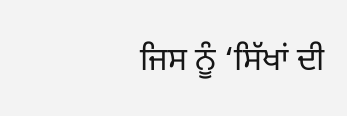ਜਿਸ ਨੂੰ ‘ਸਿੱਖਾਂ ਦੀ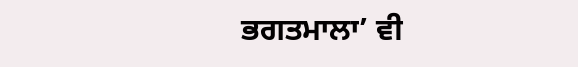ਭਗਤਮਾਲਾ’ ਵੀ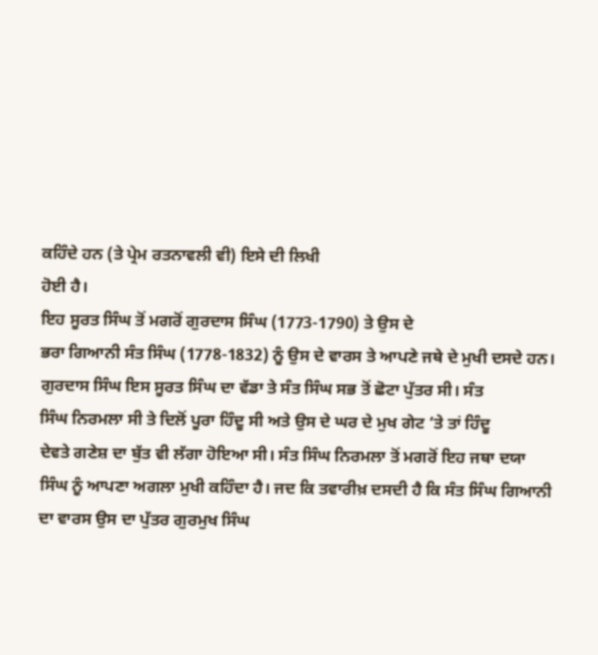ਕਹਿੰਦੇ ਹਨ (ਤੇ ਪ੍ਰੇਮ ਰਤਨਾਵਲੀ ਵੀ) ਇਸੇ ਦੀ ਲਿਖੀ
ਹੋਈ ਹੈ।
ਇਹ ਸੂਰਤ ਸਿੰਘ ਤੋਂ ਮਗਰੋਂ ਗੁਰਦਾਸ ਸਿੰਘ (1773-1790) ਤੇ ਉਸ ਦੇ
ਭਰਾ ਗਿਆਨੀ ਸੰਤ ਸਿੰਘ (1778-1832) ਨੂੰ ਉਸ ਦੇ ਵਾਰਸ ਤੇ ਆਪਣੇ ਜਥੇ ਦੇ ਮੁਖੀ ਦਸਦੇ ਹਨ।
ਗੁਰਦਾਸ ਸਿੰਘ ਇਸ ਸੂਰਤ ਸਿੰਘ ਦਾ ਵੱਡਾ ਤੇ ਸੰਤ ਸਿੰਘ ਸਭ ਤੋਂ ਛੋਟਾ ਪੁੱਤਰ ਸੀ। ਸੰਤ
ਸਿੰਘ ਨਿਰਮਲਾ ਸੀ ਤੇ ਦਿਲੋਂ ਪੂਰਾ ਹਿੰਦੂ ਸੀ ਅਤੇ ਉਸ ਦੇ ਘਰ ਦੇ ਮੁਖ ਗੇਟ ‘ਤੇ ਤਾਂ ਹਿੰਦੂ
ਦੇਵਤੇ ਗਣੇਸ਼ ਦਾ ਬੁੱਤ ਵੀ ਲੱਗਾ ਹੋਇਆ ਸੀ। ਸੰਤ ਸਿੰਘ ਨਿਰਮਲਾ ਤੋਂ ਮਗਰੋਂ ਇਹ ਜਥਾ ਦਯਾ
ਸਿੰਘ ਨੂੰ ਆਪਣਾ ਅਗਲਾ ਮੁਖੀ ਕਹਿੰਦਾ ਹੈ। ਜਦ ਕਿ ਤਵਾਰੀਖ਼ ਦਸਦੀ ਹੈ ਕਿ ਸੰਤ ਸਿੰਘ ਗਿਆਨੀ
ਦਾ ਵਾਰਸ ਉਸ ਦਾ ਪੁੱਤਰ ਗੁਰਮੁਖ ਸਿੰਘ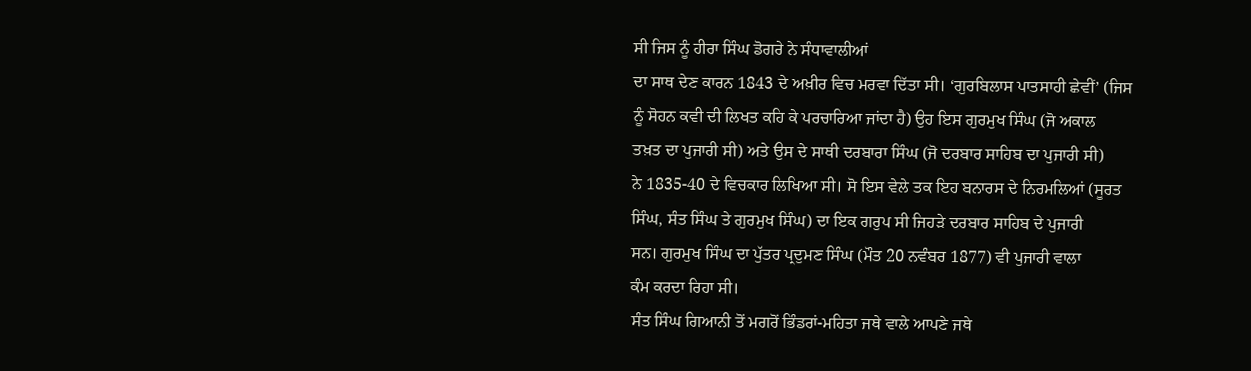ਸੀ ਜਿਸ ਨੂੰ ਹੀਰਾ ਸਿੰਘ ਡੋਗਰੇ ਨੇ ਸੰਧਾਵਾਲੀਆਂ
ਦਾ ਸਾਥ ਦੇਣ ਕਾਰਨ 1843 ਦੇ ਅਖ਼ੀਰ ਵਿਚ ਮਰਵਾ ਦਿੱਤਾ ਸੀ। ‘ਗੁਰਬਿਲਾਸ ਪਾਤਸਾਹੀ ਛੇਵੀਂ’ (ਜਿਸ
ਨੂੰ ਸੋਹਨ ਕਵੀ ਦੀ ਲਿਖਤ ਕਹਿ ਕੇ ਪਰਚਾਰਿਆ ਜਾਂਦਾ ਹੈ) ਉਹ ਇਸ ਗੁਰਮੁਖ ਸਿੰਘ (ਜੋ ਅਕਾਲ
ਤਖ਼ਤ ਦਾ ਪੁਜਾਰੀ ਸੀ) ਅਤੇ ਉਸ ਦੇ ਸਾਥੀ ਦਰਬਾਰਾ ਸਿੰਘ (ਜੋ ਦਰਬਾਰ ਸਾਹਿਬ ਦਾ ਪੁਜਾਰੀ ਸੀ)
ਨੇ 1835-40 ਦੇ ਵਿਚਕਾਰ ਲਿਖਿਆ ਸੀ। ਸੋ ਇਸ ਵੇਲੇ ਤਕ ਇਹ ਬਨਾਰਸ ਦੇ ਨਿਰਮਲਿਆਂ (ਸੂਰਤ
ਸਿੰਘ, ਸੰਤ ਸਿੰਘ ਤੇ ਗੁਰਮੁਖ ਸਿੰਘ) ਦਾ ਇਕ ਗਰੁਪ ਸੀ ਜਿਹੜੇ ਦਰਬਾਰ ਸਾਹਿਬ ਦੇ ਪੁਜਾਰੀ
ਸਨ। ਗੁਰਮੁਖ ਸਿੰਘ ਦਾ ਪੁੱਤਰ ਪ੍ਰਦੁਮਣ ਸਿੰਘ (ਮੌਤ 20 ਨਵੰਬਰ 1877) ਵੀ ਪੁਜਾਰੀ ਵਾਲਾ
ਕੰਮ ਕਰਦਾ ਰਿਹਾ ਸੀ।
ਸੰਤ ਸਿੰਘ ਗਿਆਨੀ ਤੋਂ ਮਗਰੋਂ ਭਿੰਡਰਾਂ-ਮਹਿਤਾ ਜਥੇ ਵਾਲੇ ਆਪਣੇ ਜਥੇ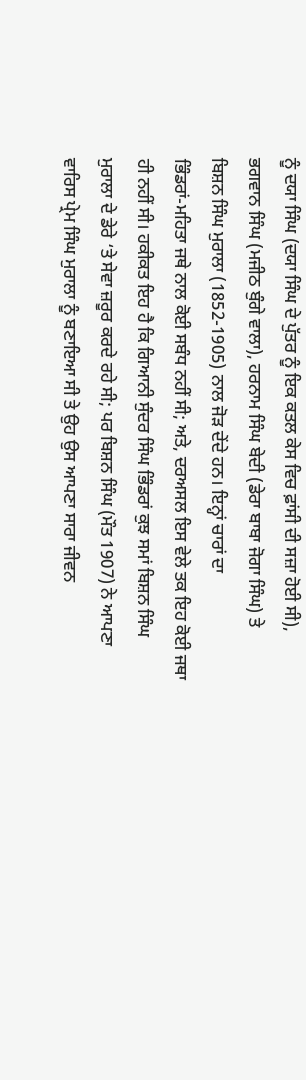ਨੂੰ ਦਯਾ ਸਿੰਘ (ਦਯਾ ਸਿੰਘ ਦੇ ਪੁੱਤਰ ਨੂੰ ਇਕ ਕਤਲ ਕੇਸ ਵਿਚ ਫ਼ਾਂਸੀ ਦੀ ਸਜ਼ਾ ਹੋਈ ਸੀ),
ਭਗਵਾਨ ਸਿੰਘ (ਮਜੀਠ ਬੁੰਗੇ ਵਾਲਾ), ਹਰਨਾਮ ਸਿੰਘ ਬੇਦੀ (ਡੇਰਾ ਬਾਬਾ ਜੋਗਾ ਸਿੰਘ) ਤੇ
ਬਿਸ਼ਨ ਸਿੰਘ ਮੁਰਾਲਾ (1852-1905) ਨਾਲ ਜੋੜ ਦੇਂਦੇ ਹਨ। ਇਨ੍ਹਾਂ ਚਾਰਾਂ ਦਾ
ਭਿੰਡਰਾਂ-ਮਹਿਤਾ ਜਥੇ ਨਾਲ ਕੋਈ ਸਬੰਧ ਨਹੀਂ ਸੀ; ਅਤੇ, ਦਰਅਸਲ ਇਸ ਵੇਲੇ ਤਕ ਇਹ ਕੋਈ ਜਥਾ
ਹੀ ਨਹੀਂ ਸੀ। ਹਕੀਕਤ ਇਹ ਹੈ ਕਿ ਗਿਆਨੀ ਸੁੰਦਰ ਸਿੰਘ ਭਿੰਡਰਾਂ ਕੁਝ ਸਮਾਂ ਬਿਸ਼ਨ ਸਿੰਘ
ਮੁਰਾਲਾ ਦੇ ਡੇਰੇ ‘ਤੇ ਸੇਵਾ ਜ਼ਰੂਰ ਕਰਦੇ ਰਹੇ ਸੀ; ਪਰ ਬਿਸ਼ਨ ਸਿੰਘ (ਮੌਤ 1907) ਨੇ ਆਪਣਾ
ਵਾਰਿਸ ਪ੍ਰੇਮ ਸਿੰਘ ਮੁਰਾਲਾ ਨੂੰ ਬਣਾਇਆ ਸੀ ਤੇ ਉਹ ਉਸ ਆਪਣਾ ਸਾਰਾ ਜੀਵਨ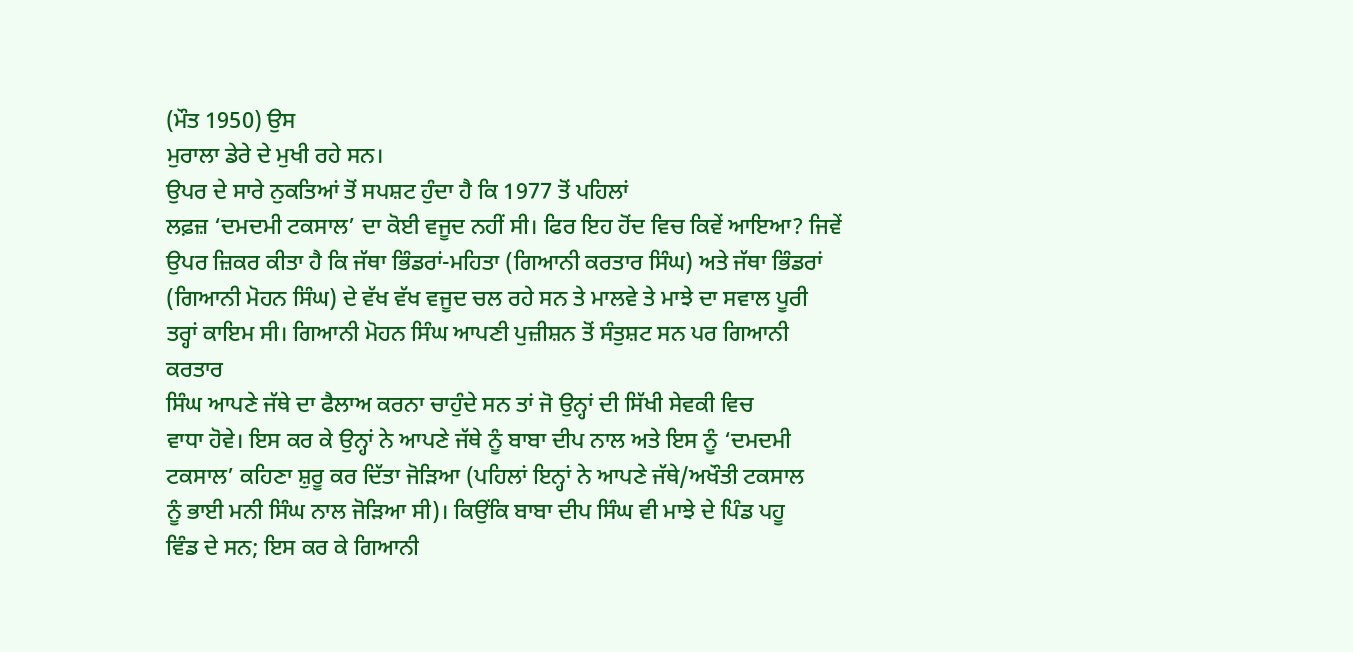(ਮੌਤ 1950) ਉਸ
ਮੁਰਾਲਾ ਡੇਰੇ ਦੇ ਮੁਖੀ ਰਹੇ ਸਨ।
ਉਪਰ ਦੇ ਸਾਰੇ ਨੁਕਤਿਆਂ ਤੋਂ ਸਪਸ਼ਟ ਹੁੰਦਾ ਹੈ ਕਿ 1977 ਤੋਂ ਪਹਿਲਾਂ
ਲਫ਼ਜ਼ ‘ਦਮਦਮੀ ਟਕਸਾਲ’ ਦਾ ਕੋਈ ਵਜੂਦ ਨਹੀਂ ਸੀ। ਫਿਰ ਇਹ ਹੋਂਦ ਵਿਚ ਕਿਵੇਂ ਆਇਆ? ਜਿਵੇਂ
ਉਪਰ ਜ਼ਿਕਰ ਕੀਤਾ ਹੈ ਕਿ ਜੱਥਾ ਭਿੰਡਰਾਂ-ਮਹਿਤਾ (ਗਿਆਨੀ ਕਰਤਾਰ ਸਿੰਘ) ਅਤੇ ਜੱਥਾ ਭਿੰਡਰਾਂ
(ਗਿਆਨੀ ਮੋਹਨ ਸਿੰਘ) ਦੇ ਵੱਖ ਵੱਖ ਵਜੂਦ ਚਲ ਰਹੇ ਸਨ ਤੇ ਮਾਲਵੇ ਤੇ ਮਾਝੇ ਦਾ ਸਵਾਲ ਪੂਰੀ
ਤਰ੍ਹਾਂ ਕਾਇਮ ਸੀ। ਗਿਆਨੀ ਮੋਹਨ ਸਿੰਘ ਆਪਣੀ ਪੁਜ਼ੀਸ਼ਨ ਤੋਂ ਸੰਤੁਸ਼ਟ ਸਨ ਪਰ ਗਿਆਨੀ ਕਰਤਾਰ
ਸਿੰਘ ਆਪਣੇ ਜੱਥੇ ਦਾ ਫੈਲਾਅ ਕਰਨਾ ਚਾਹੁੰਦੇ ਸਨ ਤਾਂ ਜੋ ਉਨ੍ਹਾਂ ਦੀ ਸਿੱਖੀ ਸੇਵਕੀ ਵਿਚ
ਵਾਧਾ ਹੋਵੇ। ਇਸ ਕਰ ਕੇ ਉਨ੍ਹਾਂ ਨੇ ਆਪਣੇ ਜੱਥੇ ਨੂੰ ਬਾਬਾ ਦੀਪ ਨਾਲ ਅਤੇ ਇਸ ਨੂੰ ‘ਦਮਦਮੀ
ਟਕਸਾਲ’ ਕਹਿਣਾ ਸ਼ੁਰੂ ਕਰ ਦਿੱਤਾ ਜੋੜਿਆ (ਪਹਿਲਾਂ ਇਨ੍ਹਾਂ ਨੇ ਆਪਣੇ ਜੱਥੇ/ਅਖੌਤੀ ਟਕਸਾਲ
ਨੂੰ ਭਾਈ ਮਨੀ ਸਿੰਘ ਨਾਲ ਜੋੜਿਆ ਸੀ)। ਕਿਉਂਕਿ ਬਾਬਾ ਦੀਪ ਸਿੰਘ ਵੀ ਮਾਝੇ ਦੇ ਪਿੰਡ ਪਹੂ
ਵਿੰਡ ਦੇ ਸਨ; ਇਸ ਕਰ ਕੇ ਗਿਆਨੀ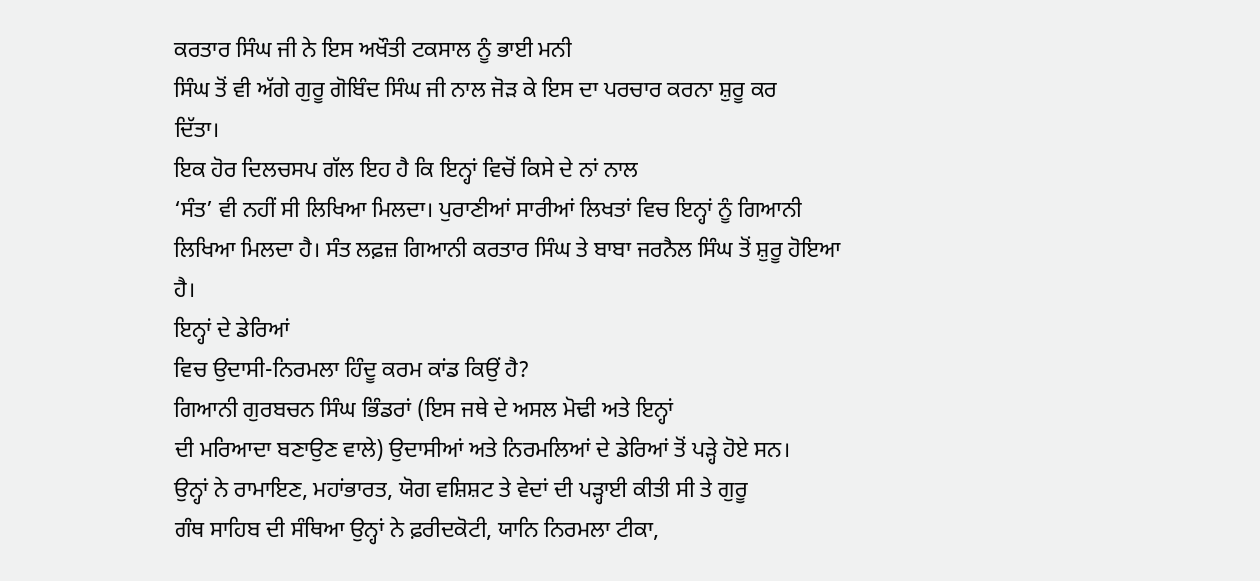ਕਰਤਾਰ ਸਿੰਘ ਜੀ ਨੇ ਇਸ ਅਖੌਤੀ ਟਕਸਾਲ ਨੂੰ ਭਾਈ ਮਨੀ
ਸਿੰਘ ਤੋਂ ਵੀ ਅੱਗੇ ਗੁਰੂ ਗੋਬਿੰਦ ਸਿੰਘ ਜੀ ਨਾਲ ਜੋੜ ਕੇ ਇਸ ਦਾ ਪਰਚਾਰ ਕਰਨਾ ਸ਼ੁਰੂ ਕਰ
ਦਿੱਤਾ।
ਇਕ ਹੋਰ ਦਿਲਚਸਪ ਗੱਲ ਇਹ ਹੈ ਕਿ ਇਨ੍ਹਾਂ ਵਿਚੋਂ ਕਿਸੇ ਦੇ ਨਾਂ ਨਾਲ
‘ਸੰਤ’ ਵੀ ਨਹੀਂ ਸੀ ਲਿਖਿਆ ਮਿਲਦਾ। ਪੁਰਾਣੀਆਂ ਸਾਰੀਆਂ ਲਿਖਤਾਂ ਵਿਚ ਇਨ੍ਹਾਂ ਨੂੰ ਗਿਆਨੀ
ਲਿਖਿਆ ਮਿਲਦਾ ਹੈ। ਸੰਤ ਲਫ਼ਜ਼ ਗਿਆਨੀ ਕਰਤਾਰ ਸਿੰਘ ਤੇ ਬਾਬਾ ਜਰਨੈਲ ਸਿੰਘ ਤੋਂ ਸ਼ੁਰੂ ਹੋਇਆ
ਹੈ।
ਇਨ੍ਹਾਂ ਦੇ ਡੇਰਿਆਂ
ਵਿਚ ਉਦਾਸੀ-ਨਿਰਮਲਾ ਹਿੰਦੂ ਕਰਮ ਕਾਂਡ ਕਿਉਂ ਹੈ?
ਗਿਆਨੀ ਗੁਰਬਚਨ ਸਿੰਘ ਭਿੰਡਰਾਂ (ਇਸ ਜਥੇ ਦੇ ਅਸਲ ਮੋਢੀ ਅਤੇ ਇਨ੍ਹਾਂ
ਦੀ ਮਰਿਆਦਾ ਬਣਾਉਣ ਵਾਲੇ) ਉਦਾਸੀਆਂ ਅਤੇ ਨਿਰਮਲਿਆਂ ਦੇ ਡੇਰਿਆਂ ਤੋਂ ਪੜ੍ਹੇ ਹੋਏ ਸਨ।
ਉਨ੍ਹਾਂ ਨੇ ਰਾਮਾਇਣ, ਮਹਾਂਭਾਰਤ, ਯੋਗ ਵਸ਼ਿਸ਼ਟ ਤੇ ਵੇਦਾਂ ਦੀ ਪੜ੍ਹਾਈ ਕੀਤੀ ਸੀ ਤੇ ਗੁਰੂ
ਗੰਥ ਸਾਹਿਬ ਦੀ ਸੰਥਿਆ ਉਨ੍ਹਾਂ ਨੇ ਫ਼ਰੀਦਕੋਟੀ, ਯਾਨਿ ਨਿਰਮਲਾ ਟੀਕਾ,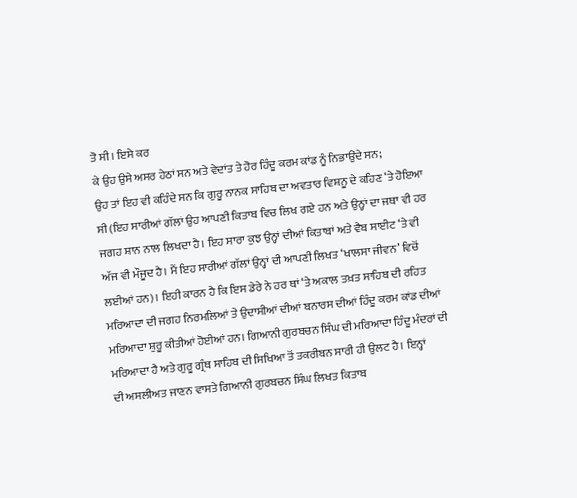ਤੋ ਸੀ। ਇਸੇ ਕਰ
ਕੇ ਉਹ ਉਸੇ ਅਸਰ ਹੇਠਾਂ ਸਨ ਅਤੇ ਵੇਦਾਂਤ ਤੇ ਹੋਰ ਹਿੰਦੂ ਕਰਮ ਕਾਂਡ ਨੂੰ ਨਿਭਾਉਂਦੇ ਸਨ;
ਉਹ ਤਾਂ ਇਹ ਵੀ ਕਹਿੰਦੇ ਸਨ ਕਿ ਗੁਰੂ ਨਾਨਕ ਸਾਹਿਬ ਦਾ ਅਵਤਾਰ ਵਿਸ਼ਨੂ ਦੇ ਕਹਿਣ ‘ਤੇ ਹੋਇਆ
ਸੀ (ਇਹ ਸਾਰੀਆਂ ਗੱਲਾਂ ਉਹ ਆਪਣੀ ਕਿਤਾਬ ਵਿਚ ਲਿਖ ਗਏ ਹਨ ਅਤੇ ਉਨ੍ਹਾਂ ਦਾ ਜਥਾ ਵੀ ਹਰ
ਜਗਹ ਸ਼ਾਨ ਨਾਲ ਲਿਖਦਾ ਹੈ। ਇਹ ਸਾਰਾ ਕੁਝ ਉਨ੍ਹਾਂ ਦੀਆਂ ਕਿਤਾਬਾਂ ਅਤੇ ਵੈਬ ਸਾਈਟ ‘ਤੇ ਵੀ
ਅੱਜ ਵੀ ਮੌਜੂਦ ਹੈ। ਮੈਂ ਇਹ ਸਾਰੀਆਂ ਗੱਲਾਂ ਉਨ੍ਹਾਂ ਦੀ ਆਪਣੀ ਲਿਖਤ ‘ਖਾਲਸਾ ਜੀਵਨ’ ਵਿਚੋਂ
ਲਈਆਂ ਹਨ)। ਇਹੀ ਕਾਰਨ ਹੈ ਕਿ ਇਸ ਡੇਰੇ ਨੇ ਹਰ ਥਾਂ ‘ਤੇ ਅਕਾਲ ਤਖ਼ਤ ਸਾਹਿਬ ਦੀ ਰਹਿਤ
ਮਰਿਆਦਾ ਦੀ ਜਗਹ ਨਿਰਮਲਿਆਂ ਤੇ ਉਦਾਸੀਆਂ ਦੀਆਂ ਬਨਾਰਸ ਦੀਆਂ ਹਿੰਦੂ ਕਰਮ ਕਾਂਡ ਦੀਆਂ
ਮਰਿਆਦਾ ਸ਼ੁਰੂ ਕੀਤੀਆਂ ਹੋਈਆਂ ਹਨ। ਗਿਆਨੀ ਗੁਰਬਚਨ ਸਿੰਘ ਦੀ ਮਰਿਆਦਾ ਹਿੰਦੂ ਮੰਦਰਾਂ ਦੀ
ਮਰਿਆਦਾ ਹੈ ਅਤੇ ਗੁਰੂ ਗ੍ਰੰਥ ਸਾਹਿਬ ਦੀ ਸਿਖਿਆ ਤੋਂ ਤਕਰੀਬਨ ਸਾਰੀ ਹੀ ਉਲਟ ਹੈ। ਇਨ੍ਹਾਂ
ਦੀ ਅਸਲੀਅਤ ਜਾਣਨ ਵਾਸਤੇ ਗਿਆਨੀ ਗੁਰਬਚਨ ਸਿੰਘ ਲਿਖਤ ਕਿਤਾਬ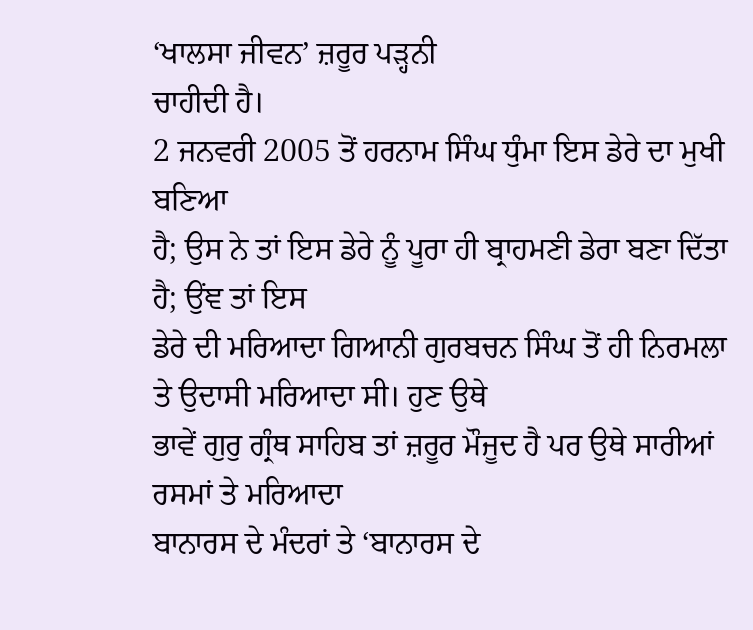‘ਖਾਲਸਾ ਜੀਵਨ’ ਜ਼ਰੂਰ ਪੜ੍ਹਨੀ
ਚਾਹੀਦੀ ਹੈ।
2 ਜਨਵਰੀ 2005 ਤੋਂ ਹਰਨਾਮ ਸਿੰਘ ਧੁੰਮਾ ਇਸ ਡੇਰੇ ਦਾ ਮੁਖੀ ਬਣਿਆ
ਹੈ; ਉਸ ਨੇ ਤਾਂ ਇਸ ਡੇਰੇ ਨੂੰ ਪੂਰਾ ਹੀ ਬ੍ਰਾਹਮਣੀ ਡੇਰਾ ਬਣਾ ਦਿੱਤਾ ਹੈ; ਉਂਞ ਤਾਂ ਇਸ
ਡੇਰੇ ਦੀ ਮਰਿਆਦਾ ਗਿਆਨੀ ਗੁਰਬਚਨ ਸਿੰਘ ਤੋਂ ਹੀ ਨਿਰਮਲਾ ਤੇ ਉਦਾਸੀ ਮਰਿਆਦਾ ਸੀ। ਹੁਣ ਉਥੇ
ਭਾਵੇਂ ਗੁਰੁ ਗ੍ਰੰਥ ਸਾਹਿਬ ਤਾਂ ਜ਼ਰੂਰ ਮੌਜੂਦ ਹੈ ਪਰ ਉਥੇ ਸਾਰੀਆਂ ਰਸਮਾਂ ਤੇ ਮਰਿਆਦਾ
ਬਾਨਾਰਸ ਦੇ ਮੰਦਰਾਂ ਤੇ ‘ਬਾਨਾਰਸ ਦੇ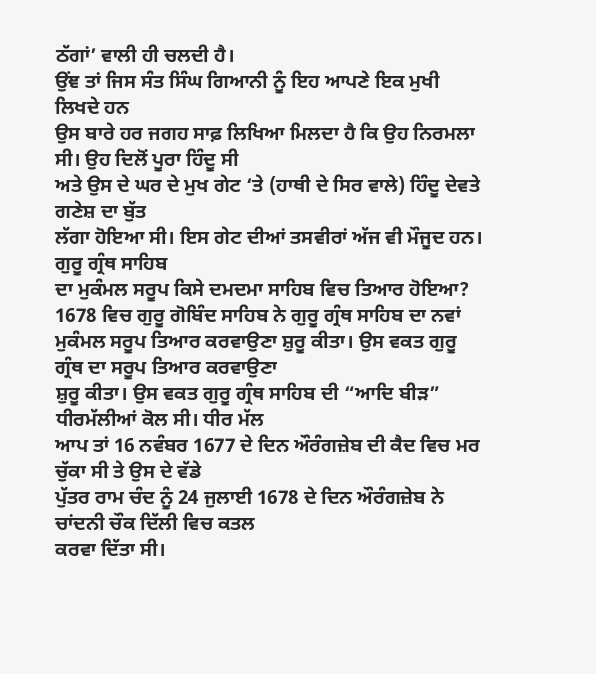ਠੱਗਾਂ’ ਵਾਲੀ ਹੀ ਚਲਦੀ ਹੈ।
ਉਂਞ ਤਾਂ ਜਿਸ ਸੰਤ ਸਿੰਘ ਗਿਆਨੀ ਨੂੰ ਇਹ ਆਪਣੇ ਇਕ ਮੁਖੀ ਲਿਖਦੇ ਹਨ
ਉਸ ਬਾਰੇ ਹਰ ਜਗਹ ਸਾਫ਼ ਲਿਖਿਆ ਮਿਲਦਾ ਹੈ ਕਿ ਉਹ ਨਿਰਮਲਾ ਸੀ। ਉਹ ਦਿਲੋਂ ਪੂਰਾ ਹਿੰਦੂ ਸੀ
ਅਤੇ ਉਸ ਦੇ ਘਰ ਦੇ ਮੁਖ ਗੇਟ ‘ਤੇ (ਹਾਥੀ ਦੇ ਸਿਰ ਵਾਲੇ) ਹਿੰਦੂ ਦੇਵਤੇ ਗਣੇਸ਼ ਦਾ ਬੁੱਤ
ਲੱਗਾ ਹੋਇਆ ਸੀ। ਇਸ ਗੇਟ ਦੀਆਂ ਤਸਵੀਰਾਂ ਅੱਜ ਵੀ ਮੌਜੂਦ ਹਨ।
ਗੁਰੂ ਗ੍ਰੰਥ ਸਾਹਿਬ
ਦਾ ਮੁਕੰਮਲ ਸਰੂਪ ਕਿਸੇ ਦਮਦਮਾ ਸਾਹਿਬ ਵਿਚ ਤਿਆਰ ਹੋਇਆ?
1678 ਵਿਚ ਗੁਰੂ ਗੋਬਿੰਦ ਸਾਹਿਬ ਨੇ ਗੁਰੂ ਗ੍ਰੰਥ ਸਾਹਿਬ ਦਾ ਨਵਾਂ
ਮੁਕੰਮਲ ਸਰੂਪ ਤਿਆਰ ਕਰਵਾਉਣਾ ਸ਼ੁਰੂ ਕੀਤਾ। ਉਸ ਵਕਤ ਗੁਰੂ ਗ੍ਰੰਥ ਦਾ ਸਰੂਪ ਤਿਆਰ ਕਰਵਾਉਣਾ
ਸ਼ੁਰੂ ਕੀਤਾ। ਉਸ ਵਕਤ ਗੁਰੂ ਗ੍ਰੰਥ ਸਾਹਿਬ ਦੀ “ਆਦਿ ਬੀੜ” ਧੀਰਮੱਲੀਆਂ ਕੋਲ ਸੀ। ਧੀਰ ਮੱਲ
ਆਪ ਤਾਂ 16 ਨਵੰਬਰ 1677 ਦੇ ਦਿਨ ਔਰੰਗਜ਼ੇਬ ਦੀ ਕੈਦ ਵਿਚ ਮਰ ਚੁੱਕਾ ਸੀ ਤੇ ਉਸ ਦੇ ਵੱਡੇ
ਪੁੱਤਰ ਰਾਮ ਚੰਦ ਨੂੰ 24 ਜੁਲਾਈ 1678 ਦੇ ਦਿਨ ਔਰੰਗਜ਼ੇਬ ਨੇ ਚਾਂਦਨੀ ਚੌਕ ਦਿੱਲੀ ਵਿਚ ਕਤਲ
ਕਰਵਾ ਦਿੱਤਾ ਸੀ।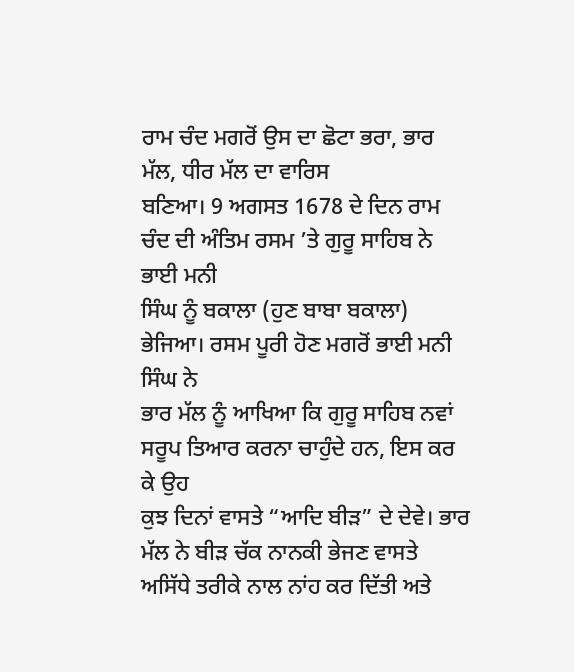ਰਾਮ ਚੰਦ ਮਗਰੋਂ ਉਸ ਦਾ ਛੋਟਾ ਭਰਾ, ਭਾਰ ਮੱਲ, ਧੀਰ ਮੱਲ ਦਾ ਵਾਰਿਸ
ਬਣਿਆ। 9 ਅਗਸਤ 1678 ਦੇ ਦਿਨ ਰਾਮ ਚੰਦ ਦੀ ਅੰਤਿਮ ਰਸਮ ’ਤੇ ਗੁਰੂ ਸਾਹਿਬ ਨੇ ਭਾਈ ਮਨੀ
ਸਿੰਘ ਨੂੰ ਬਕਾਲਾ (ਹੁਣ ਬਾਬਾ ਬਕਾਲਾ) ਭੇਜਿਆ। ਰਸਮ ਪੂਰੀ ਹੋਣ ਮਗਰੋਂ ਭਾਈ ਮਨੀ ਸਿੰਘ ਨੇ
ਭਾਰ ਮੱਲ ਨੂੰ ਆਖਿਆ ਕਿ ਗੁਰੂ ਸਾਹਿਬ ਨਵਾਂ ਸਰੂਪ ਤਿਆਰ ਕਰਨਾ ਚਾਹੁੰਦੇ ਹਨ, ਇਸ ਕਰ ਕੇ ਉਹ
ਕੁਝ ਦਿਨਾਂ ਵਾਸਤੇ “ਆਦਿ ਬੀੜ” ਦੇ ਦੇਵੇ। ਭਾਰ ਮੱਲ ਨੇ ਬੀੜ ਚੱਕ ਨਾਨਕੀ ਭੇਜਣ ਵਾਸਤੇ
ਅਸਿੱਧੇ ਤਰੀਕੇ ਨਾਲ ਨਾਂਹ ਕਰ ਦਿੱਤੀ ਅਤੇ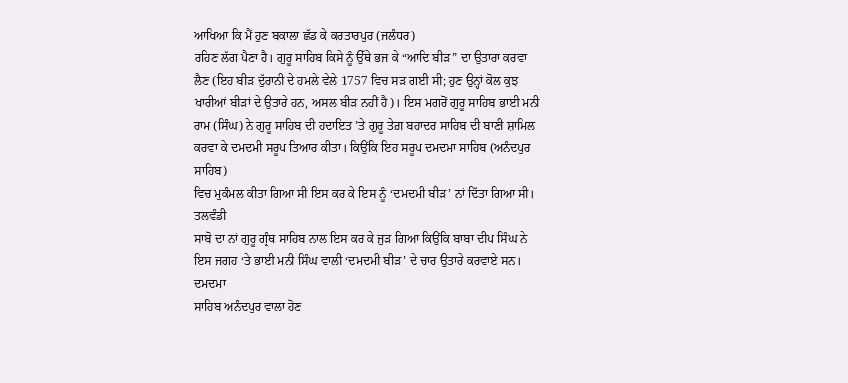ਆਖਿਆ ਕਿ ਮੈਂ ਹੁਣ ਬਕਾਲਾ ਛੱਡ ਕੇ ਕਰਤਾਰਪੁਰ (ਜਲੰਧਰ)
ਰਹਿਣ ਲੱਗ ਪੈਣਾ ਹੈ। ਗੁਰੂ ਸਾਹਿਬ ਕਿਸੇ ਨੂੰ ਉੱਥੇ ਭਜ ਕੇ “ਆਦਿ ਬੀੜ” ਦਾ ਉਤਾਰਾ ਕਰਵਾ
ਲੈਣ (ਇਹ ਬੀੜ ਦੁੱਰਾਨੀ ਦੇ ਹਮਲੇ ਵੇਲੇ 1757 ਵਿਚ ਸੜ ਗਈ ਸੀ; ਹੁਣ ਉਨ੍ਹਾਂ ਕੋਲ ਕੁਝ
ਖਾਰੀਆਂ ਬੀੜਾਂ ਦੇ ਉਤਾਰੇ ਹਨ, ਅਸਲ ਬੀੜ ਨਹੀਂ ਹੈ)। ਇਸ ਮਗਰੋਂ ਗੁਰੂ ਸਾਹਿਬ ਭਾਈ ਮਨੀ
ਰਾਮ (ਸਿੰਘ) ਨੇ ਗੁਰੂ ਸਾਹਿਬ ਦੀ ਹਦਾਇਤ ’ਤੇ ਗੁਰੂ ਤੇਗ਼ ਬਹਾਦਰ ਸਾਹਿਬ ਦੀ ਬਾਣੀ ਸ਼ਾਮਿਲ
ਕਰਵਾ ਕੇ ਦਮਦਮੀ ਸਰੂਪ ਤਿਆਰ ਕੀਤਾ। ਕਿਉਂਕਿ ਇਹ ਸਰੂਪ ਦਮਦਮਾ ਸਾਹਿਬ (ਅਨੰਦਪੁਰ ਸਾਹਿਬ)
ਵਿਚ ਮੁਕੰਮਲ ਕੀਤਾ ਗਿਆ ਸੀ ਇਸ ਕਰ ਕੇ ਇਸ ਨੂੰ ‘ਦਮਦਮੀ ਬੀੜ’ ਨਾਂ ਦਿੱਤਾ ਗਿਆ ਸੀ। ਤਲਵੰਡੀ
ਸਾਬੋ ਦਾ ਨਾਂ ਗੁਰੂ ਗ੍ਰੰਥ ਸਾਹਿਬ ਨਾਲ ਇਸ ਕਰ ਕੇ ਜੁੜ ਗਿਆ ਕਿਉਂਕਿ ਬਾਬਾ ਦੀਪ ਸਿੰਘ ਨੇ
ਇਸ ਜਗਹ ‘ਤੇ ਭਾਈ ਮਨੀ ਸਿੰਘ ਵਾਲੀ ‘ਦਮਦਮੀ ਬੀੜ’ ਦੇ ਚਾਰ ਉਤਾਰੇ ਕਰਵਾਏ ਸਨ। ਦਮਦਮਾ
ਸਾਹਿਬ ਅਨੰਦਪੁਰ ਵਾਲਾ ਹੋਣ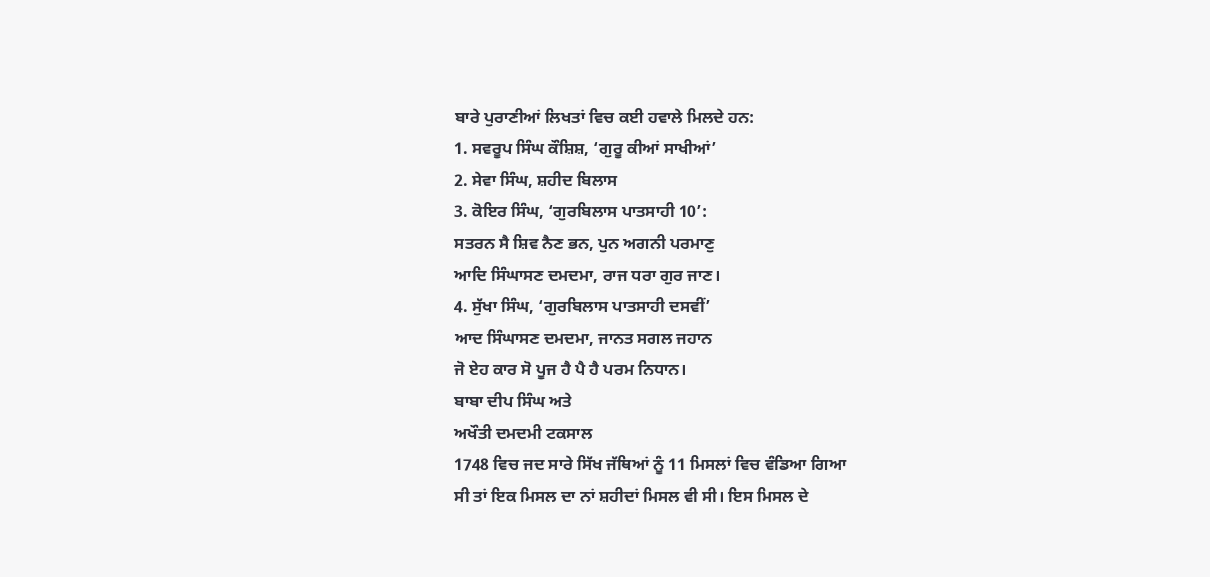ਬਾਰੇ ਪੁਰਾਣੀਆਂ ਲਿਖਤਾਂ ਵਿਚ ਕਈ ਹਵਾਲੇ ਮਿਲਦੇ ਹਨ:
1. ਸਵਰੂਪ ਸਿੰਘ ਕੌਸ਼ਿਸ਼, ‘ਗੁਰੂ ਕੀਆਂ ਸਾਖੀਆਂ’
2. ਸੇਵਾ ਸਿੰਘ, ਸ਼ਹੀਦ ਬਿਲਾਸ
3. ਕੋਇਰ ਸਿੰਘ, ‘ਗੁਰਬਿਲਾਸ ਪਾਤਸਾਹੀ 10’:
ਸਤਰਨ ਸੈ ਸ਼ਿਵ ਨੈਣ ਭਨ, ਪੁਨ ਅਗਨੀ ਪਰਮਾਣੁ
ਆਦਿ ਸਿੰਘਾਸਣ ਦਮਦਮਾ, ਰਾਜ ਧਰਾ ਗੁਰ ਜਾਣ।
4. ਸੁੱਖਾ ਸਿੰਘ, ‘ਗੁਰਬਿਲਾਸ ਪਾਤਸਾਹੀ ਦਸਵੀਂ’
ਆਦ ਸਿੰਘਾਸਣ ਦਮਦਮਾ, ਜਾਨਤ ਸਗਲ ਜਹਾਨ
ਜੋ ਏਹ ਕਾਰ ਸੋ ਪੂਜ ਹੈ ਪੈ ਹੈ ਪਰਮ ਨਿਧਾਨ।
ਬਾਬਾ ਦੀਪ ਸਿੰਘ ਅਤੇ
ਅਖੌਤੀ ਦਮਦਮੀ ਟਕਸਾਲ
1748 ਵਿਚ ਜਦ ਸਾਰੇ ਸਿੱਖ ਜੱਥਿਆਂ ਨੂੰ 11 ਮਿਸਲਾਂ ਵਿਚ ਵੰਡਿਆ ਗਿਆ
ਸੀ ਤਾਂ ਇਕ ਮਿਸਲ ਦਾ ਨਾਂ ਸ਼ਹੀਦਾਂ ਮਿਸਲ ਵੀ ਸੀ। ਇਸ ਮਿਸਲ ਦੇ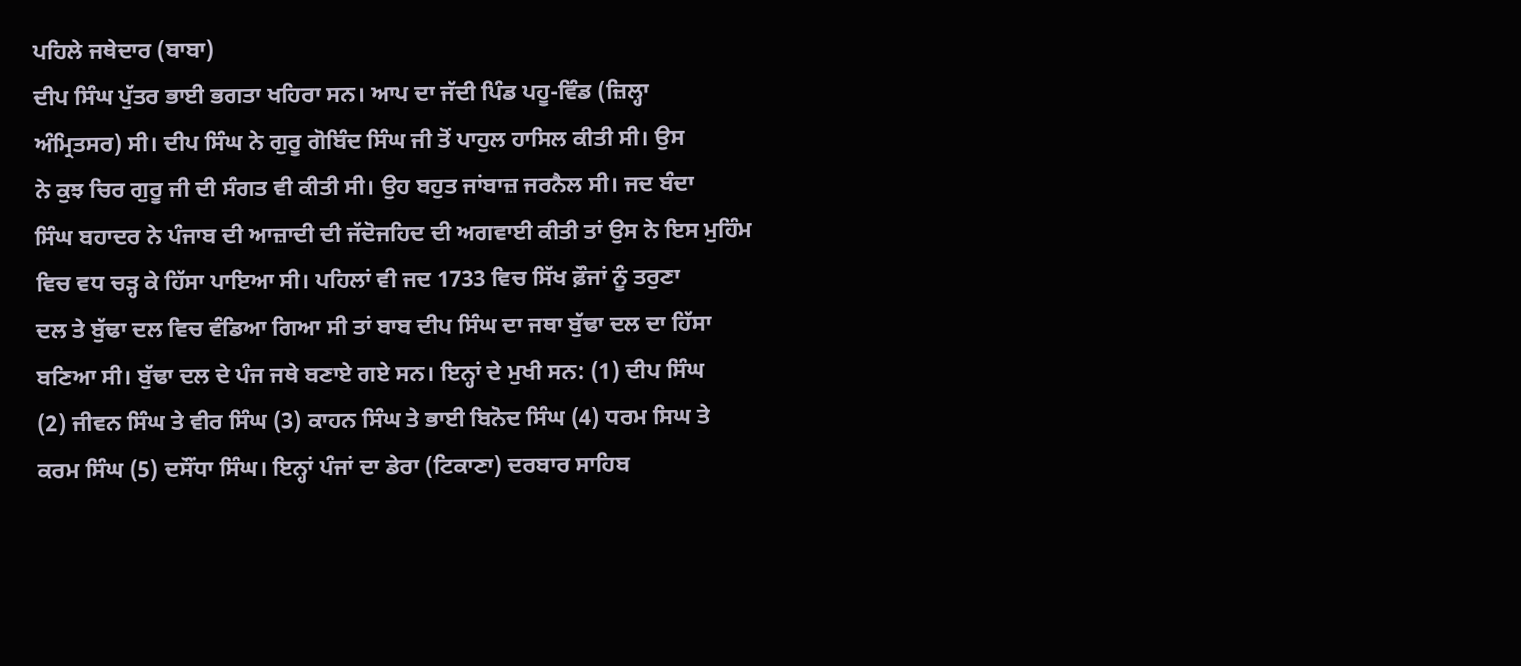ਪਹਿਲੇ ਜਥੇਦਾਰ (ਬਾਬਾ)
ਦੀਪ ਸਿੰਘ ਪੁੱਤਰ ਭਾਈ ਭਗਤਾ ਖਹਿਰਾ ਸਨ। ਆਪ ਦਾ ਜੱਦੀ ਪਿੰਡ ਪਹੂ-ਵਿੰਡ (ਜ਼ਿਲ੍ਹਾ
ਅੰਮ੍ਰਿਤਸਰ) ਸੀ। ਦੀਪ ਸਿੰਘ ਨੇ ਗੁਰੂ ਗੋਬਿੰਦ ਸਿੰਘ ਜੀ ਤੋਂ ਪਾਹੁਲ ਹਾਸਿਲ ਕੀਤੀ ਸੀ। ਉਸ
ਨੇ ਕੁਝ ਚਿਰ ਗੁਰੂ ਜੀ ਦੀ ਸੰਗਤ ਵੀ ਕੀਤੀ ਸੀ। ਉਹ ਬਹੁਤ ਜਾਂਬਾਜ਼ ਜਰਨੈਲ ਸੀ। ਜਦ ਬੰਦਾ
ਸਿੰਘ ਬਹਾਦਰ ਨੇ ਪੰਜਾਬ ਦੀ ਆਜ਼ਾਦੀ ਦੀ ਜੱਦੋਜਹਿਦ ਦੀ ਅਗਵਾਈ ਕੀਤੀ ਤਾਂ ਉਸ ਨੇ ਇਸ ਮੁਹਿੰਮ
ਵਿਚ ਵਧ ਚੜ੍ਹ ਕੇ ਹਿੱਸਾ ਪਾਇਆ ਸੀ। ਪਹਿਲਾਂ ਵੀ ਜਦ 1733 ਵਿਚ ਸਿੱਖ ਫ਼ੌਜਾਂ ਨੂੰ ਤਰੁਣਾ
ਦਲ ਤੇ ਬੁੱਢਾ ਦਲ ਵਿਚ ਵੰਡਿਆ ਗਿਆ ਸੀ ਤਾਂ ਬਾਬ ਦੀਪ ਸਿੰਘ ਦਾ ਜਥਾ ਬੁੱਢਾ ਦਲ ਦਾ ਹਿੱਸਾ
ਬਣਿਆ ਸੀ। ਬੁੱਢਾ ਦਲ ਦੇ ਪੰਜ ਜਥੇ ਬਣਾਏ ਗਏ ਸਨ। ਇਨ੍ਹਾਂ ਦੇ ਮੁਖੀ ਸਨ: (1) ਦੀਪ ਸਿੰਘ
(2) ਜੀਵਨ ਸਿੰਘ ਤੇ ਵੀਰ ਸਿੰਘ (3) ਕਾਹਨ ਸਿੰਘ ਤੇ ਭਾਈ ਬਿਨੋਦ ਸਿੰਘ (4) ਧਰਮ ਸਿਘ ਤੇ
ਕਰਮ ਸਿੰਘ (5) ਦਸੌਂਧਾ ਸਿੰਘ। ਇਨ੍ਹਾਂ ਪੰਜਾਂ ਦਾ ਡੇਰਾ (ਟਿਕਾਣਾ) ਦਰਬਾਰ ਸਾਹਿਬ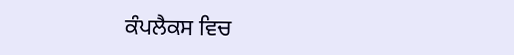ਕੰਪਲੈਕਸ ਵਿਚ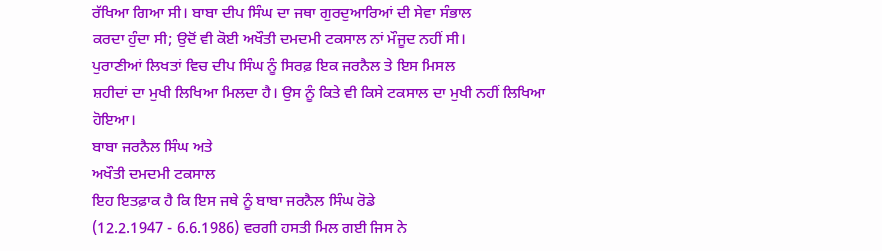ਰੱਖਿਆ ਗਿਆ ਸੀ। ਬਾਬਾ ਦੀਪ ਸਿੰਘ ਦਾ ਜਥਾ ਗੁਰਦੁਆਰਿਆਂ ਦੀ ਸੇਵਾ ਸੰਭਾਲ
ਕਰਦਾ ਹੁੰਦਾ ਸੀ; ਉਦੋਂ ਵੀ ਕੋਈ ਅਖੌਤੀ ਦਮਦਮੀ ਟਕਸਾਲ ਨਾਂ ਮੌਜੂਦ ਨਹੀਂ ਸੀ।
ਪੁਰਾਣੀਆਂ ਲਿਖਤਾਂ ਵਿਚ ਦੀਪ ਸਿੰਘ ਨੂੰ ਸਿਰਫ਼ ਇਕ ਜਰਨੈਲ ਤੇ ਇਸ ਮਿਸਲ
ਸ਼ਹੀਦਾਂ ਦਾ ਮੁਖੀ ਲਿਖਿਆ ਮਿਲਦਾ ਹੈ। ਉਸ ਨੂੰ ਕਿਤੇ ਵੀ ਕਿਸੇ ਟਕਸਾਲ ਦਾ ਮੁਖੀ ਨਹੀਂ ਲਿਖਿਆ
ਹੋਇਆ।
ਬਾਬਾ ਜਰਨੈਲ ਸਿੰਘ ਅਤੇ
ਅਖੌਤੀ ਦਮਦਮੀ ਟਕਸਾਲ
ਇਹ ਇਤਫ਼ਾਕ ਹੈ ਕਿ ਇਸ ਜਥੇ ਨੂੰ ਬਾਬਾ ਜਰਨੈਲ ਸਿੰਘ ਰੋਡੇ
(12.2.1947 - 6.6.1986) ਵਰਗੀ ਹਸਤੀ ਮਿਲ ਗਈ ਜਿਸ ਨੇ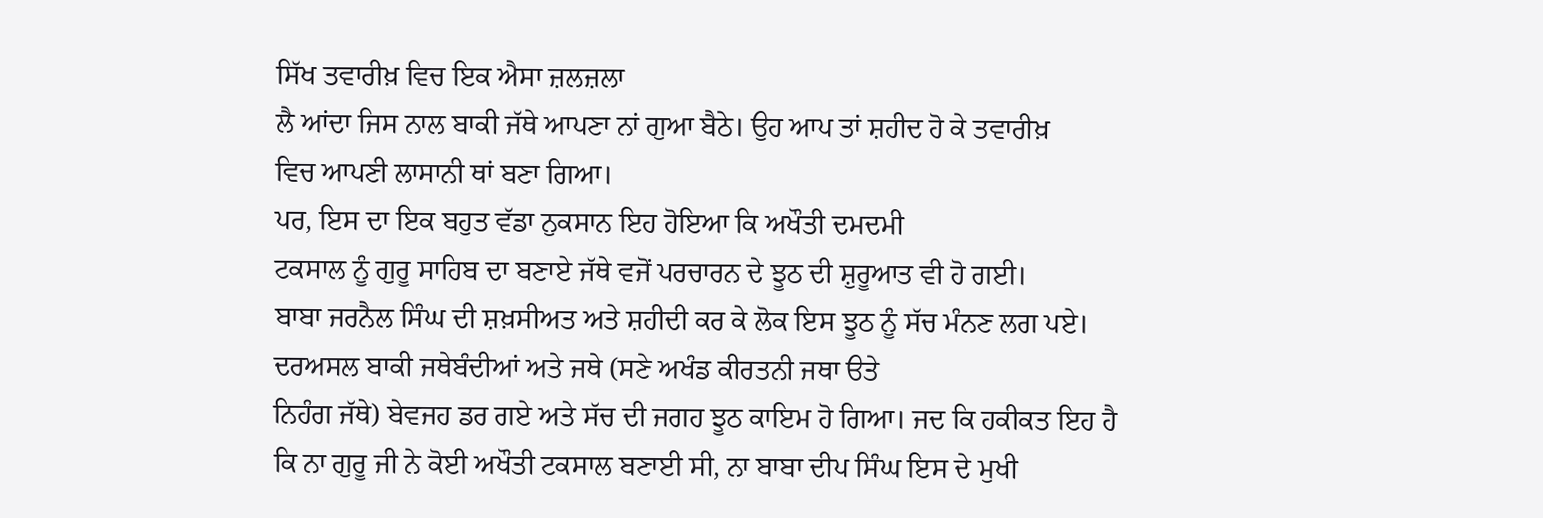ਸਿੱਖ ਤਵਾਰੀਖ਼ ਵਿਚ ਇਕ ਐਸਾ ਜ਼ਲਜ਼ਲਾ
ਲੈ ਆਂਦਾ ਜਿਸ ਨਾਲ ਬਾਕੀ ਜੱਥੇ ਆਪਣਾ ਨਾਂ ਗੁਆ ਬੈਠੇ। ਉਹ ਆਪ ਤਾਂ ਸ਼ਹੀਦ ਹੋ ਕੇ ਤਵਾਰੀਖ਼
ਵਿਚ ਆਪਣੀ ਲਾਸਾਨੀ ਥਾਂ ਬਣਾ ਗਿਆ।
ਪਰ, ਇਸ ਦਾ ਇਕ ਬਹੁਤ ਵੱਡਾ ਨੁਕਸਾਨ ਇਹ ਹੋਇਆ ਕਿ ਅਖੌਤੀ ਦਮਦਮੀ
ਟਕਸਾਲ ਨੂੰ ਗੁਰੂ ਸਾਹਿਬ ਦਾ ਬਣਾਏ ਜੱਥੇ ਵਜੋਂ ਪਰਚਾਰਨ ਦੇ ਝੂਠ ਦੀ ਸ਼ੁਰੂਆਤ ਵੀ ਹੋ ਗਈ।
ਬਾਬਾ ਜਰਨੈਲ ਸਿੰਘ ਦੀ ਸ਼ਖ਼ਸੀਅਤ ਅਤੇ ਸ਼ਹੀਦੀ ਕਰ ਕੇ ਲੋਕ ਇਸ ਝੂਠ ਨੂੰ ਸੱਚ ਮੰਨਣ ਲਗ ਪਏ।
ਦਰਅਸਲ ਬਾਕੀ ਜਥੇਬੰਦੀਆਂ ਅਤੇ ਜਥੇ (ਸਣੇ ਅਖੰਡ ਕੀਰਤਨੀ ਜਥਾ ੳਤੇ
ਨਿਹੰਗ ਜੱਥੇ) ਬੇਵਜਹ ਡਰ ਗਏ ਅਤੇ ਸੱਚ ਦੀ ਜਗਹ ਝੂਠ ਕਾਇਮ ਹੋ ਗਿਆ। ਜਦ ਕਿ ਹਕੀਕਤ ਇਹ ਹੈ
ਕਿ ਨਾ ਗੁਰੂ ਜੀ ਨੇ ਕੋਈ ਅਖੌਤੀ ਟਕਸਾਲ ਬਣਾਈ ਸੀ, ਨਾ ਬਾਬਾ ਦੀਪ ਸਿੰਘ ਇਸ ਦੇ ਮੁਖੀ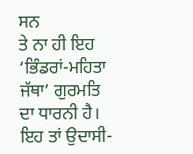ਸਨ
ਤੇ ਨਾ ਹੀ ਇਹ ‘ਭਿੰਡਰਾਂ-ਮਹਿਤਾ ਜੱਥਾ’ ਗੁਰਮਤਿ ਦਾ ਧਾਰਨੀ ਹੈ। ਇਹ ਤਾਂ ਉਦਾਸੀ-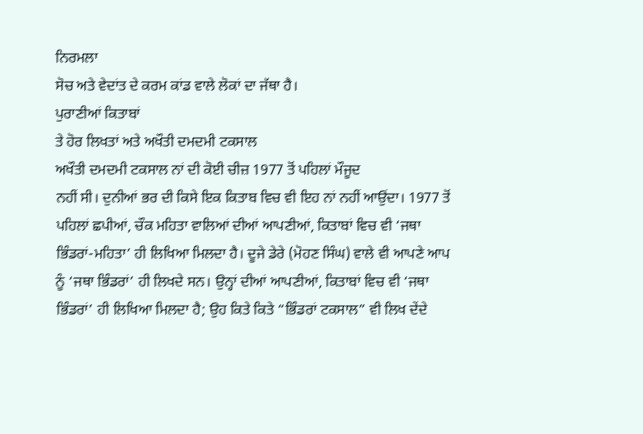ਨਿਰਮਲਾ
ਸੋਚ ਅਤੇ ਵੇਦਾਂਤ ਦੇ ਕਰਮ ਕਾਂਡ ਵਾਲੇ ਲੋਕਾਂ ਦਾ ਜੱਥਾ ਹੈ।
ਪੁਰਾਣੀਆਂ ਕਿਤਾਬਾਂ
ਤੇ ਹੋਰ ਲਿਖਤਾਂ ਅਤੇ ਅਖੌਤੀ ਦਮਦਮੀ ਟਕਸਾਲ
ਅਖੌਤੀ ਦਮਦਮੀ ਟਕਸਾਲ ਨਾਂ ਦੀ ਕੋਈ ਚੀਜ਼ 1977 ਤੋਂ ਪਹਿਲਾਂ ਮੌਜੂਦ
ਨਹੀਂ ਸੀ। ਦੁਨੀਆਂ ਭਰ ਦੀ ਕਿਸੇ ਇਕ ਕਿਤਾਬ ਵਿਚ ਵੀ ਇਹ ਨਾਂ ਨਹੀਂ ਆਉਂਦਾ। 1977 ਤੋਂ
ਪਹਿਲਾਂ ਛਪੀਆਂ, ਚੌਕ ਮਹਿਤਾ ਵਾਲਿਆਂ ਦੀਆਂ ਆਪਣੀਆਂ, ਕਿਤਾਬਾਂ ਵਿਚ ਵੀ ‘ਜਥਾ
ਭਿੰਡਰਾਂ-ਮਹਿਤਾ’ ਹੀ ਲਿਖਿਆ ਮਿਲਦਾ ਹੈ। ਦੂਜੇ ਡੇਰੇ (ਮੋਹਣ ਸਿੰਘ) ਵਾਲੇ ਵੀ ਆਪਣੇ ਆਪ
ਨੂੰ ‘ਜਥਾ ਭਿੰਡਰਾਂ’ ਹੀ ਲਿਖਦੇ ਸਨ। ਉਨ੍ਹਾਂ ਦੀਆਂ ਆਪਣੀਆਂ, ਕਿਤਾਬਾਂ ਵਿਚ ਵੀ ‘ਜਥਾ
ਭਿੰਡਰਾਂ’ ਹੀ ਲਿਖਿਆ ਮਿਲਦਾ ਹੈ; ਉਹ ਕਿਤੇ ਕਿਤੇ “ਭਿੰਡਰਾਂ ਟਕਸਾਲ” ਵੀ ਲਿਖ ਦੇਂਦੇ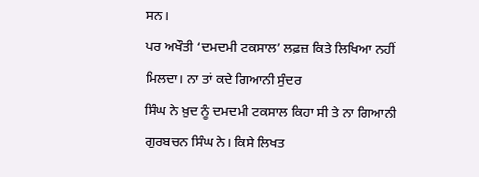ਸਨ।
ਪਰ ਅਖੌਤੀ ‘ਦਮਦਮੀ ਟਕਸਾਲ’ ਲਫ਼ਜ਼ ਕਿਤੇ ਲਿਖਿਆ ਨਹੀਂ ਮਿਲਦਾ। ਨਾ ਤਾਂ ਕਦੇ ਗਿਆਨੀ ਸੁੰਦਰ
ਸਿੰਘ ਨੇ ਖ਼ੁਦ ਨੂੰ ਦਮਦਮੀ ਟਕਸਾਲ ਕਿਹਾ ਸੀ ਤੇ ਨਾ ਗਿਆਨੀ ਗੁਰਬਚਨ ਸਿੰਘ ਨੇ। ਕਿਸੇ ਲਿਖਤ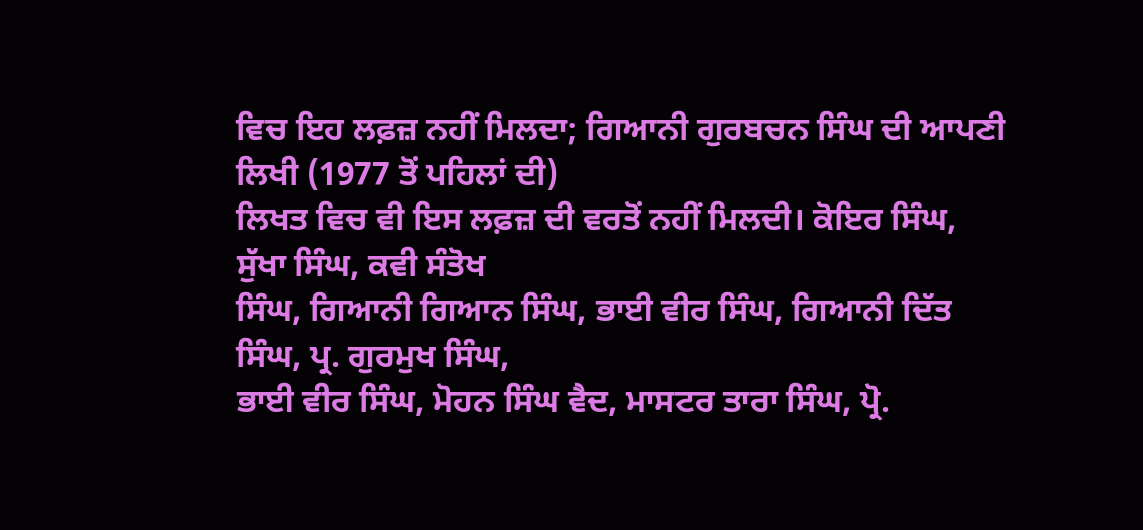ਵਿਚ ਇਹ ਲਫ਼ਜ਼ ਨਹੀਂ ਮਿਲਦਾ; ਗਿਆਨੀ ਗੁਰਬਚਨ ਸਿੰਘ ਦੀ ਆਪਣੀ ਲਿਖੀ (1977 ਤੋਂ ਪਹਿਲਾਂ ਦੀ)
ਲਿਖਤ ਵਿਚ ਵੀ ਇਸ ਲਫ਼ਜ਼ ਦੀ ਵਰਤੋਂ ਨਹੀਂ ਮਿਲਦੀ। ਕੋਇਰ ਸਿੰਘ, ਸੁੱਖਾ ਸਿੰਘ, ਕਵੀ ਸੰਤੋਖ
ਸਿੰਘ, ਗਿਆਨੀ ਗਿਆਨ ਸਿੰਘ, ਭਾਈ ਵੀਰ ਸਿੰਘ, ਗਿਆਨੀ ਦਿੱਤ ਸਿੰਘ, ਪ੍ਰ. ਗੁਰਮੁਖ ਸਿੰਘ,
ਭਾਈ ਵੀਰ ਸਿੰਘ, ਮੋਹਨ ਸਿੰਘ ਵੈਦ, ਮਾਸਟਰ ਤਾਰਾ ਸਿੰਘ, ਪ੍ਰੋ.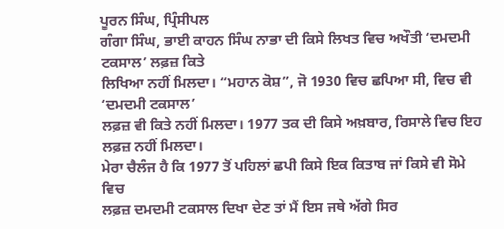ਪੂਰਨ ਸਿੰਘ, ਪ੍ਰਿੰਸੀਪਲ
ਗੰਗਾ ਸਿੰਘ, ਭਾਈ ਕਾਹਨ ਸਿੰਘ ਨਾਭਾ ਦੀ ਕਿਸੇ ਲਿਖਤ ਵਿਚ ਅਖੌਤੀ ‘ਦਮਦਮੀ ਟਕਸਾਲ’ ਲਫ਼ਜ਼ ਕਿਤੇ
ਲਿਖਿਆ ਨਹੀਂ ਮਿਲਦਾ। “ਮਹਾਨ ਕੋਸ਼”, ਜੋ 1930 ਵਿਚ ਛਪਿਆ ਸੀ, ਵਿਚ ਵੀ ‘ਦਮਦਮੀ ਟਕਸਾਲ’
ਲਫ਼ਜ਼ ਵੀ ਕਿਤੇ ਨਹੀਂ ਮਿਲਦਾ। 1977 ਤਕ ਦੀ ਕਿਸੇ ਅਖ਼ਬਾਰ, ਰਿਸਾਲੇ ਵਿਚ ਇਹ ਲਫ਼ਜ਼ ਨਹੀਂ ਮਿਲਦਾ।
ਮੇਰਾ ਚੈਲੰਜ ਹੈ ਕਿ 1977 ਤੋਂ ਪਹਿਲਾਂ ਛਪੀ ਕਿਸੇ ਇਕ ਕਿਤਾਬ ਜਾਂ ਕਿਸੇ ਵੀ ਸੋਮੇ ਵਿਚ
ਲਫ਼ਜ਼ ਦਮਦਮੀ ਟਕਸਾਲ ਦਿਖਾ ਦੇਣ ਤਾਂ ਮੈਂ ਇਸ ਜਥੇ ਅੱਗੇ ਸਿਰ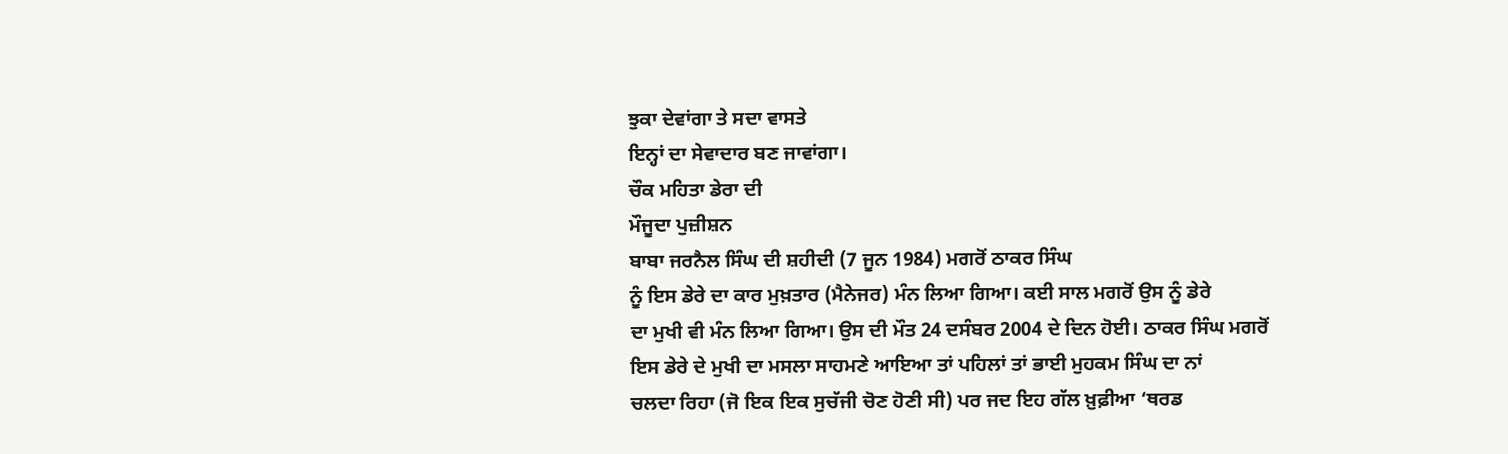ਝੁਕਾ ਦੇਵਾਂਗਾ ਤੇ ਸਦਾ ਵਾਸਤੇ
ਇਨ੍ਹਾਂ ਦਾ ਸੇਵਾਦਾਰ ਬਣ ਜਾਵਾਂਗਾ।
ਚੌਕ ਮਹਿਤਾ ਡੇਰਾ ਦੀ
ਮੌਜੂਦਾ ਪੁਜ਼ੀਸ਼ਨ
ਬਾਬਾ ਜਰਨੈਲ ਸਿੰਘ ਦੀ ਸ਼ਹੀਦੀ (7 ਜੂਨ 1984) ਮਗਰੋਂ ਠਾਕਰ ਸਿੰਘ
ਨੂੰ ਇਸ ਡੇਰੇ ਦਾ ਕਾਰ ਮੁਖ਼ਤਾਰ (ਮੈਨੇਜਰ) ਮੰਨ ਲਿਆ ਗਿਆ। ਕਈ ਸਾਲ ਮਗਰੋਂ ਉਸ ਨੂੰ ਡੇਰੇ
ਦਾ ਮੁਖੀ ਵੀ ਮੰਨ ਲਿਆ ਗਿਆ। ਉਸ ਦੀ ਮੌਤ 24 ਦਸੰਬਰ 2004 ਦੇ ਦਿਨ ਹੋਈ। ਠਾਕਰ ਸਿੰਘ ਮਗਰੋਂ
ਇਸ ਡੇਰੇ ਦੇ ਮੁਖੀ ਦਾ ਮਸਲਾ ਸਾਹਮਣੇ ਆਇਆ ਤਾਂ ਪਹਿਲਾਂ ਤਾਂ ਭਾਈ ਮੁਹਕਮ ਸਿੰਘ ਦਾ ਨਾਂ
ਚਲਦਾ ਰਿਹਾ (ਜੋ ਇਕ ਇਕ ਸੁਚੱਜੀ ਚੋਣ ਹੋਣੀ ਸੀ) ਪਰ ਜਦ ਇਹ ਗੱਲ ਖ਼ੁਫ਼ੀਆ ‘ਥਰਡ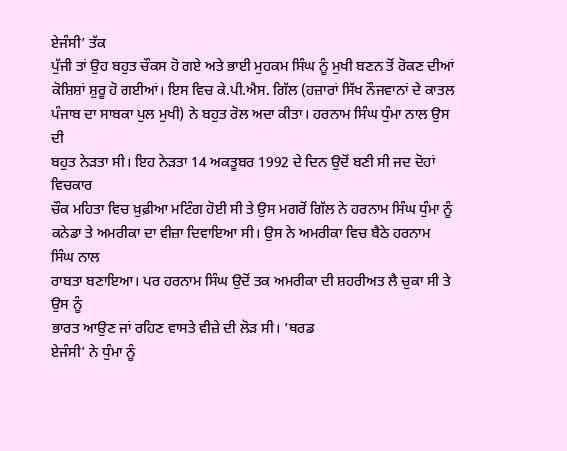ਏਜੰਸੀ’ ਤੱਕ
ਪੁੱਜੀ ਤਾਂ ਉਹ ਬਹੁਤ ਚੌਕਸ ਹੋ ਗਏ ਅਤੇ ਭਾਈ ਮੁਹਕਮ ਸਿੰਘ ਨੂੰ ਮੁਖੀ ਬਣਨ ਤੋਂ ਰੋਕਣ ਦੀਆਂ
ਕੋਸ਼ਿਸ਼ਾਂ ਸ਼ੁਰੂ ਹੋ ਗਈਆਂ। ਇਸ ਵਿਚ ਕੇ.ਪੀ.ਐਸ. ਗਿੱਲ (ਹਜ਼ਾਰਾਂ ਸਿੱਖ ਨੌਜਵਾਨਾਂ ਦੇ ਕਾਤਲ
ਪੰਜਾਬ ਦਾ ਸਾਬਕਾ ਪੁਲ ਮੁਖੀ) ਨੇ ਬਹੁਤ ਰੋਲ ਅਦਾ ਕੀਤਾ। ਹਰਨਾਮ ਸਿੰਘ ਧੁੰਮਾ ਨਾਲ ਉਸ ਦੀ
ਬਹੁਤ ਨੇੜਤਾ ਸੀ। ਇਹ ਨੇੜਤਾ 14 ਅਕਤੂਬਰ 1992 ਦੇ ਦਿਨ ਉਦੋਂ ਬਣੀ ਸੀ ਜਦ ਦੋਹਾਂ ਵਿਚਕਾਰ
ਚੌਕ ਮਹਿਤਾ ਵਿਚ ਖ਼ੁਫ਼ੀਆ ਮਟਿੰਗ ਹੋਈ ਸੀ ਤੇ ਉਸ ਮਗਰੋਂ ਗਿੱਲ ਨੇ ਹਰਨਾਮ ਸਿੰਘ ਧੁੰਮਾ ਨੂੰ
ਕਨੇਡਾ ਤੇ ਅਮਰੀਕਾ ਦਾ ਵੀਜ਼ਾ ਦਿਵਾਇਆ ਸੀ। ਉਸ ਨੇ ਅਮਰੀਕਾ ਵਿਚ ਬੈਠੇ ਹਰਨਾਮ ਸਿੰਘ ਨਾਲ
ਰਾਬਤਾ ਬਣਾਇਆ। ਪਰ ਹਰਨਾਮ ਸਿੰਘ ਉਦੋਂ ਤਕ ਅਮਰੀਕਾ ਦੀ ਸ਼ਹਰੀਅਤ ਲੈ ਚੁਕਾ ਸੀ ਤੇ ਉਸ ਨੂੰ
ਭਾਰਤ ਆਉਣ ਜਾਂ ਰਹਿਣ ਵਾਸਤੇ ਵੀਜ਼ੇ ਦੀ ਲੋੜ ਸੀ। ‘ਥਰਡ
ਏਜੰਸੀ’ ਨੇ ਧੁੰਮਾ ਨੂੰ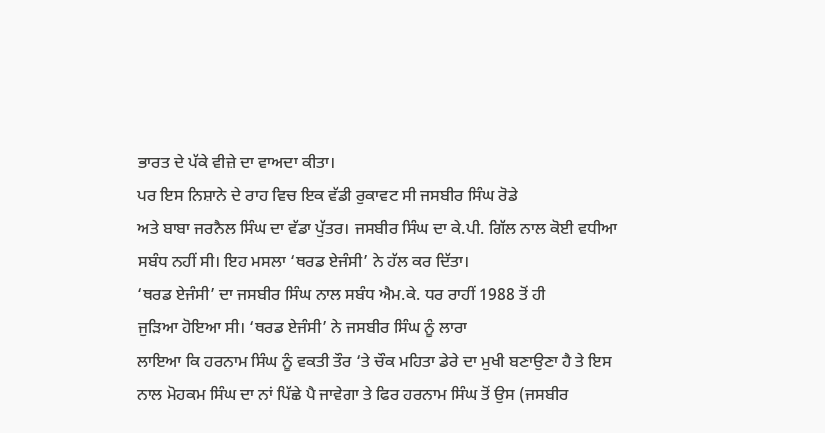ਭਾਰਤ ਦੇ ਪੱਕੇ ਵੀਜ਼ੇ ਦਾ ਵਾਅਦਾ ਕੀਤਾ।
ਪਰ ਇਸ ਨਿਸ਼ਾਨੇ ਦੇ ਰਾਹ ਵਿਚ ਇਕ ਵੱਡੀ ਰੁਕਾਵਟ ਸੀ ਜਸਬੀਰ ਸਿੰਘ ਰੋਡੇ
ਅਤੇ ਬਾਬਾ ਜਰਨੈਲ ਸਿੰਘ ਦਾ ਵੱਡਾ ਪੁੱਤਰ। ਜਸਬੀਰ ਸਿੰਘ ਦਾ ਕੇ.ਪੀ. ਗਿੱਲ ਨਾਲ ਕੋਈ ਵਧੀਆ
ਸਬੰਧ ਨਹੀਂ ਸੀ। ਇਹ ਮਸਲਾ ‘ਥਰਡ ਏਜੰਸੀ’ ਨੇ ਹੱਲ ਕਰ ਦਿੱਤਾ।
‘ਥਰਡ ਏਜੰਸੀ’ ਦਾ ਜਸਬੀਰ ਸਿੰਘ ਨਾਲ ਸਬੰਧ ਐਮ.ਕੇ. ਧਰ ਰਾਹੀਂ 1988 ਤੋਂ ਹੀ
ਜੁੜਿਆ ਹੋਇਆ ਸੀ। ‘ਥਰਡ ਏਜੰਸੀ’ ਨੇ ਜਸਬੀਰ ਸਿੰਘ ਨੂੰ ਲਾਰਾ
ਲਾਇਆ ਕਿ ਹਰਨਾਮ ਸਿੰਘ ਨੂੰ ਵਕਤੀ ਤੌਰ ‘ਤੇ ਚੌਕ ਮਹਿਤਾ ਡੇਰੇ ਦਾ ਮੁਖੀ ਬਣਾਉਣਾ ਹੈ ਤੇ ਇਸ
ਨਾਲ ਮੋਹਕਮ ਸਿੰਘ ਦਾ ਨਾਂ ਪਿੱਛੇ ਪੈ ਜਾਵੇਗਾ ਤੇ ਫਿਰ ਹਰਨਾਮ ਸਿੰਘ ਤੋਂ ਉਸ (ਜਸਬੀਰ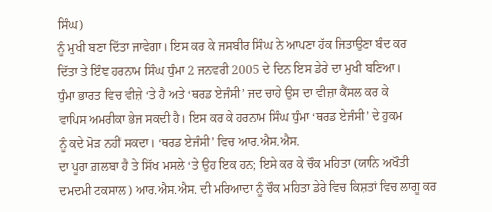ਸਿੰਘ)
ਨੂੰ ਮੁਖੀ ਬਣਾ ਦਿੱਤਾ ਜਾਵੇਗਾ। ਇਸ ਕਰ ਕੇ ਜਸਬੀਰ ਸਿੰਘ ਨੇ ਆਪਣਾ ਹੱਕ ਜਿਤਾਉਣਾ ਬੰਦ ਕਰ
ਦਿੱਤਾ ਤੇ ਇੰਞ ਹਰਨਾਮ ਸਿੰਘ ਧੁੰਮਾ 2 ਜਨਵਰੀ 2005 ਦੇ ਦਿਨ ਇਸ ਡੇਰੇ ਦਾ ਮੁਖੀ ਬਣਿਆ।
ਧੁੰਮਾ ਭਾਰਤ ਵਿਚ ਵੀਜ਼ੇ ‘ਤੇ ਹੈ ਅਤੇ ‘ਥਰਡ ਏਜੰਸੀ’ ਜਦ ਚਾਹੇ ਉਸ ਦਾ ਵੀਜ਼ਾ ਕੈਂਸਲ ਕਰ ਕੇ
ਵਾਪਿਸ ਅਮਰੀਕਾ ਭੇਜ ਸਕਦੀ ਹੈ। ਇਸ ਕਰ ਕੇ ਹਰਨਾਮ ਸਿੰਘ ਧੁੰਮਾ ‘ਥਰਡ ਏਜੰਸੀ’ ਦੇ ਹੁਕਮ
ਨੂੰ ਕਦੇ ਮੋੜ ਨਹੀਂ ਸਕਦਾ। ‘ਥਰਡ ਏਜੰਸੀ’ ਵਿਚ ਆਰ.ਐਸ.ਐਸ.
ਦਾ ਪੂਰਾ ਗ਼ਲਬਾ ਹੈ ਤੇ ਸਿੱਖ ਮਸਲੇ ‘ਤੇ ਉਹ ਇਕ ਹਨ; ਇਸੇ ਕਰ ਕੇ ਚੌਕ ਮਹਿਤਾ (ਯਾਨਿ ਅਖੌਤੀ
ਦਮਦਮੀ ਟਕਸਾਲ) ਆਰ.ਐਸ.ਐਸ. ਦੀ ਮਰਿਆਦਾ ਨੂੰ ਚੌਕ ਮਹਿਤਾ ਡੇਰੇ ਵਿਚ ਕਿਸ਼ਤਾਂ ਵਿਚ ਲਾਗੂ ਕਰ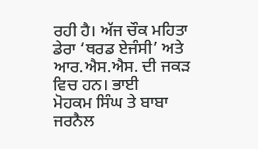ਰਹੀ ਹੈ। ਅੱਜ ਚੌਕ ਮਹਿਤਾ ਡੇਰਾ ‘ਥਰਡ ਏਜੰਸੀ’ ਅਤੇ ਆਰ.ਐਸ.ਐਸ. ਦੀ ਜਕੜ ਵਿਚ ਹਨ। ਭਾਈ
ਮੋਹਕਮ ਸਿੰਘ ਤੇ ਬਾਬਾ ਜਰਨੈਲ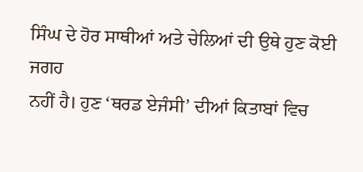ਸਿੰਘ ਦੇ ਹੋਰ ਸਾਥੀਆਂ ਅਤੇ ਚੇਲਿਆਂ ਦੀ ਉਥੇ ਹੁਣ ਕੋਈ ਜਗਹ
ਨਹੀਂ ਹੈ। ਹੁਣ ‘ਥਰਡ ਏਜੰਸੀ’ ਦੀਆਂ ਕਿਤਾਬਾਂ ਵਿਚ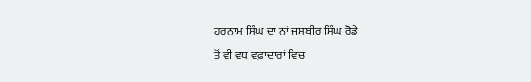ਹਰਨਾਮ ਸਿੰਘ ਦਾ ਨਾਂ ਜਸਬੀਰ ਸਿੰਘ ਰੋਡੇ
ਤੋਂ ਵੀ ਵਧ ਵਫ਼ਾਦਾਰਾਂ ਵਿਚ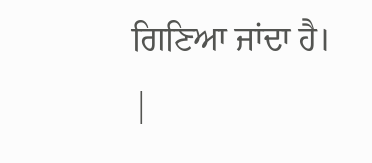ਗਿਣਿਆ ਜਾਂਦਾ ਹੈ।
|